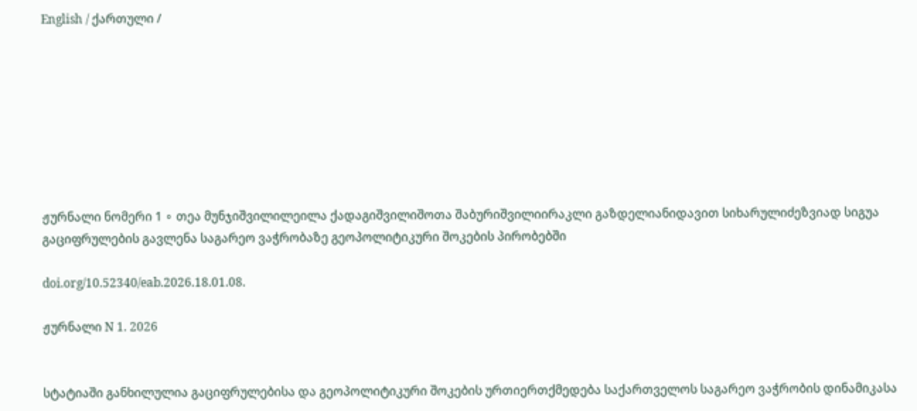English / ქართული /








ჟურნალი ნომერი 1 ∘ თეა მუნჯიშვილილეილა ქადაგიშვილიშოთა შაბურიშვილიირაკლი გაზდელიანიდავით სიხარულიძეზვიად სიგუა
გაციფრულების გავლენა საგარეო ვაჭრობაზე გეოპოლიტიკური შოკების პირობებში

doi.org/10.52340/eab.2026.18.01.08.

ჟურნალი N 1. 2026


სტატიაში განხილულია გაციფრულებისა და გეოპოლიტიკური შოკების ურთიერთქმედება საქართველოს საგარეო ვაჭრობის დინამიკასა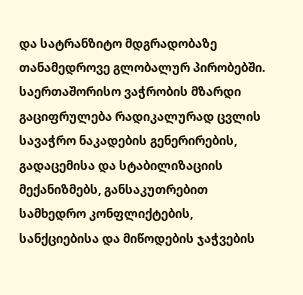და სატრანზიტო მდგრადობაზე თანამედროვე გლობალურ პირობებში. საერთაშორისო ვაჭრობის მზარდი გაციფრულება რადიკალურად ცვლის სავაჭრო ნაკადების გენერირების, გადაცემისა და სტაბილიზაციის მექანიზმებს, განსაკუთრებით სამხედრო კონფლიქტების, სანქციებისა და მიწოდების ჯაჭვების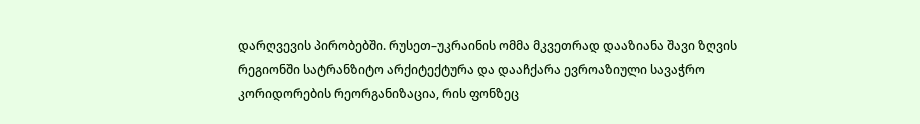დარღვევის პირობებში. რუსეთ–უკრაინის ომმა მკვეთრად დააზიანა შავი ზღვის რეგიონში სატრანზიტო არქიტექტურა და დააჩქარა ევროაზიული სავაჭრო კორიდორების რეორგანიზაცია, რის ფონზეც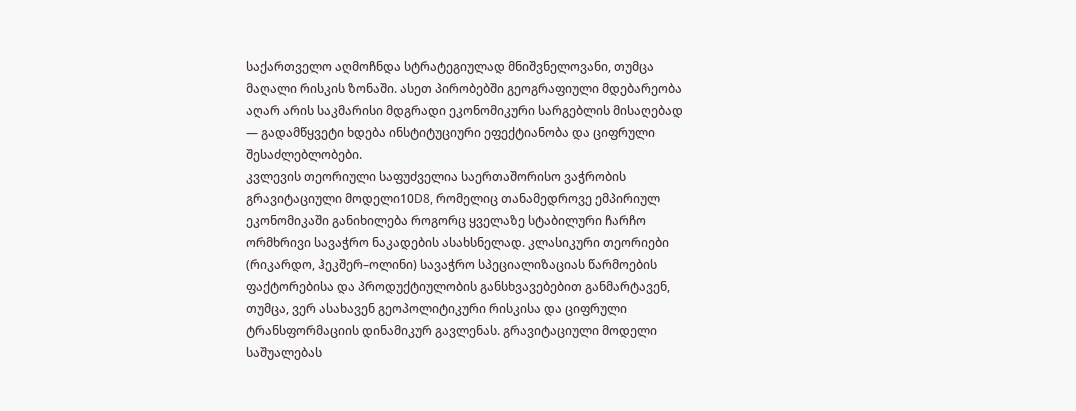საქართველო აღმოჩნდა სტრატეგიულად მნიშვნელოვანი, თუმცა მაღალი რისკის ზონაში. ასეთ პირობებში გეოგრაფიული მდებარეობა აღარ არის საკმარისი მდგრადი ეკონომიკური სარგებლის მისაღებად — გადამწყვეტი ხდება ინსტიტუციური ეფექტიანობა და ციფრული შესაძლებლობები.
კვლევის თეორიული საფუძველია საერთაშორისო ვაჭრობის გრავიტაციული მოდელი10D8, რომელიც თანამედროვე ემპირიულ ეკონომიკაში განიხილება როგორც ყველაზე სტაბილური ჩარჩო ორმხრივი სავაჭრო ნაკადების ასახსნელად. კლასიკური თეორიები (რიკარდო, ჰეკშერ–ოლინი) სავაჭრო სპეციალიზაციას წარმოების ფაქტორებისა და პროდუქტიულობის განსხვავებებით განმარტავენ, თუმცა, ვერ ასახავენ გეოპოლიტიკური რისკისა და ციფრული ტრანსფორმაციის დინამიკურ გავლენას. გრავიტაციული მოდელი საშუალებას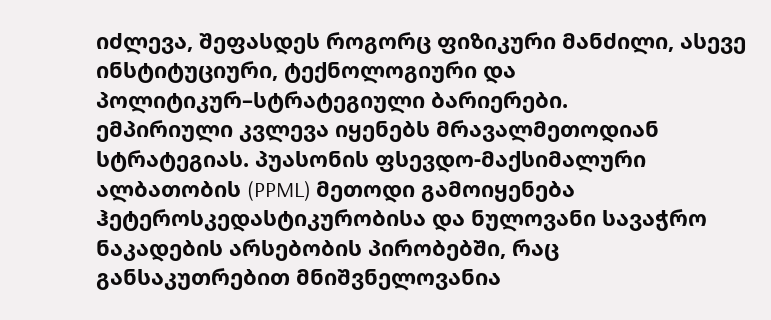იძლევა, შეფასდეს როგორც ფიზიკური მანძილი, ასევე ინსტიტუციური, ტექნოლოგიური და პოლიტიკურ–სტრატეგიული ბარიერები.
ემპირიული კვლევა იყენებს მრავალმეთოდიან სტრატეგიას. პუასონის ფსევდო-მაქსიმალური ალბათობის (PPML) მეთოდი გამოიყენება ჰეტეროსკედასტიკურობისა და ნულოვანი სავაჭრო ნაკადების არსებობის პირობებში, რაც განსაკუთრებით მნიშვნელოვანია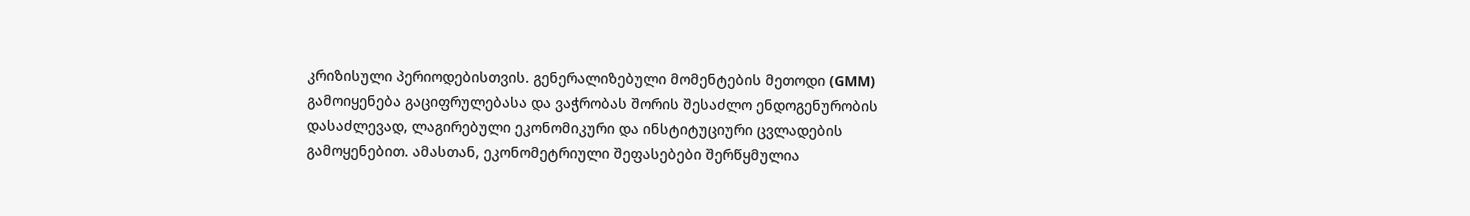კრიზისული პერიოდებისთვის. გენერალიზებული მომენტების მეთოდი (GMM) გამოიყენება გაციფრულებასა და ვაჭრობას შორის შესაძლო ენდოგენურობის დასაძლევად, ლაგირებული ეკონომიკური და ინსტიტუციური ცვლადების გამოყენებით. ამასთან, ეკონომეტრიული შეფასებები შერწყმულია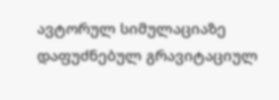ავტორულ სიმულაციაზე დაფუძნებულ გრავიტაციულ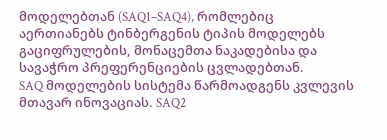მოდელებთან (SAQ1–SAQ4), რომლებიც აერთიანებს ტინბერგენის ტიპის მოდელებს გაციფრულების, მონაცემთა ნაკადებისა და სავაჭრო პრეფერენციების ცვლადებთან.
SAQ მოდელების სისტემა წარმოადგენს კვლევის მთავარ ინოვაციას. SAQ2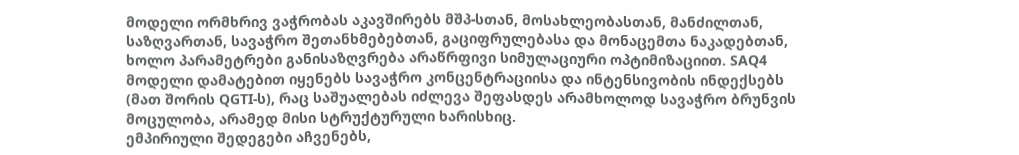მოდელი ორმხრივ ვაჭრობას აკავშირებს მშპ-სთან, მოსახლეობასთან, მანძილთან, საზღვართან, სავაჭრო შეთანხმებებთან, გაციფრულებასა და მონაცემთა ნაკადებთან, ხოლო პარამეტრები განისაზღვრება არაწრფივი სიმულაციური ოპტიმიზაციით. SAQ4 მოდელი დამატებით იყენებს სავაჭრო კონცენტრაციისა და ინტენსივობის ინდექსებს (მათ შორის QGTI-ს), რაც საშუალებას იძლევა შეფასდეს არამხოლოდ სავაჭრო ბრუნვის მოცულობა, არამედ მისი სტრუქტურული ხარისხიც.
ემპირიული შედეგები აჩვენებს,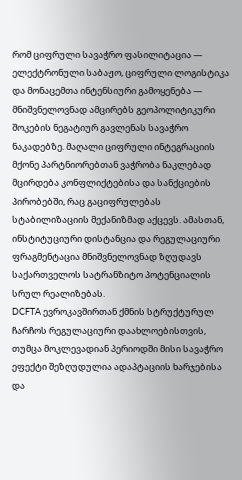რომ ციფრული სავაჭრო ფასილიტაცია — ელექტრონული საბაჟო, ციფრული ლოგისტიკა და მონაცემთა ინტენსიური გამოყენება — მნიშვნელოვნად ამცირებს გეოპოლიტიკური შოკების ნეგატიურ გავლენას სავაჭრო ნაკადებზე. მაღალი ციფრული ინტეგრაციის მქონე პარტნიორებთან ვაჭრობა ნაკლებად მცირდება კონფლიქტებისა და სანქციების პირობებში, რაც გაციფრულებას სტაბილიზაციის მექანიზმად აქცევს. ამასთან, ინსტიტუციური დისტანცია და რეგულაციური ფრაგმენტაცია მნიშვნელოვნად ზღუდავს საქართველოს სატრანზიტო პოტენციალის სრულ რეალიზებას.
DCFTA ევროკავშირთან ქმნის სტრუქტურულ ჩარჩოს რეგულაციური დაახლოებისთვის, თუმცა მოკლევადიან პერიოდში მისი სავაჭრო ეფექტი შეზღუდულია ადაპტაციის ხარჯებისა და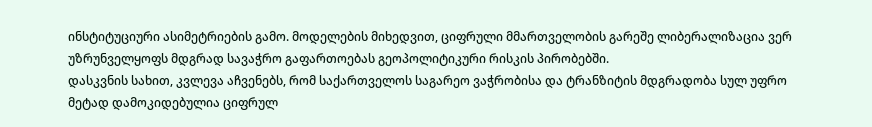ინსტიტუციური ასიმეტრიების გამო. მოდელების მიხედვით, ციფრული მმართველობის გარეშე ლიბერალიზაცია ვერ უზრუნველყოფს მდგრად სავაჭრო გაფართოებას გეოპოლიტიკური რისკის პირობებში.
დასკვნის სახით, კვლევა აჩვენებს, რომ საქართველოს საგარეო ვაჭრობისა და ტრანზიტის მდგრადობა სულ უფრო მეტად დამოკიდებულია ციფრულ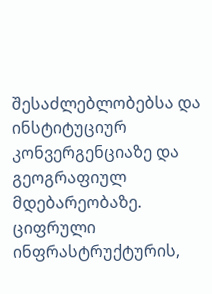შესაძლებლობებსა და ინსტიტუციურ კონვერგენციაზე და გეოგრაფიულ მდებარეობაზე. ციფრული ინფრასტრუქტურის,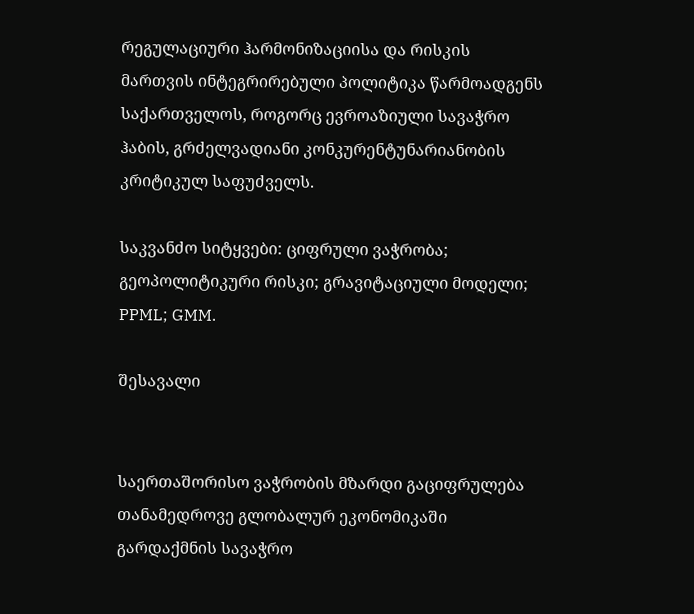რეგულაციური ჰარმონიზაციისა და რისკის მართვის ინტეგრირებული პოლიტიკა წარმოადგენს საქართველოს, როგორც ევროაზიული სავაჭრო ჰაბის, გრძელვადიანი კონკურენტუნარიანობის კრიტიკულ საფუძველს.

საკვანძო სიტყვები: ციფრული ვაჭრობა; გეოპოლიტიკური რისკი; გრავიტაციული მოდელი; PPML; GMM.

შესავალი


საერთაშორისო ვაჭრობის მზარდი გაციფრულება თანამედროვე გლობალურ ეკონომიკაში გარდაქმნის სავაჭრო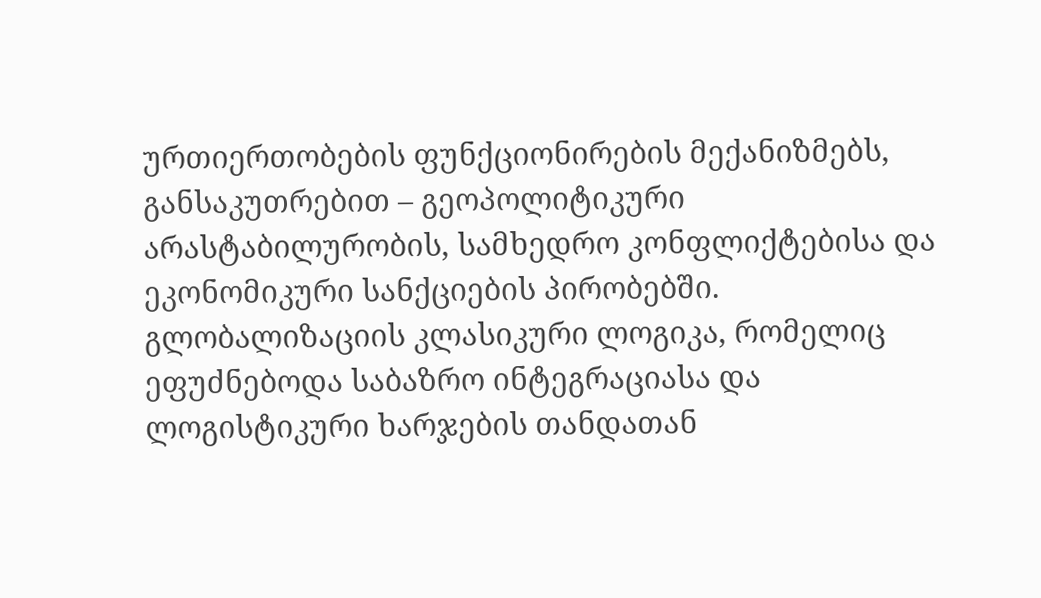ურთიერთობების ფუნქციონირების მექანიზმებს, განსაკუთრებით – გეოპოლიტიკური არასტაბილურობის, სამხედრო კონფლიქტებისა და ეკონომიკური სანქციების პირობებში. გლობალიზაციის კლასიკური ლოგიკა, რომელიც ეფუძნებოდა საბაზრო ინტეგრაციასა და ლოგისტიკური ხარჯების თანდათან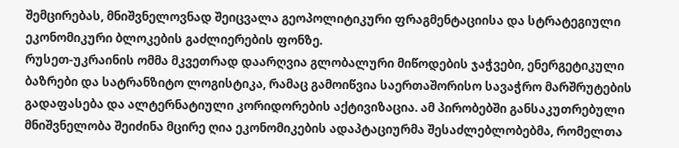შემცირებას, მნიშვნელოვნად შეიცვალა გეოპოლიტიკური ფრაგმენტაციისა და სტრატეგიული ეკონომიკური ბლოკების გაძლიერების ფონზე.
რუსეთ-უკრაინის ომმა მკვეთრად დაარღვია გლობალური მიწოდების ჯაჭვები, ენერგეტიკული ბაზრები და სატრანზიტო ლოგისტიკა, რამაც გამოიწვია საერთაშორისო სავაჭრო მარშრუტების გადაფასება და ალტერნატიული კორიდორების აქტივიზაცია. ამ პირობებში განსაკუთრებული მნიშვნელობა შეიძინა მცირე ღია ეკონომიკების ადაპტაციურმა შესაძლებლობებმა, რომელთა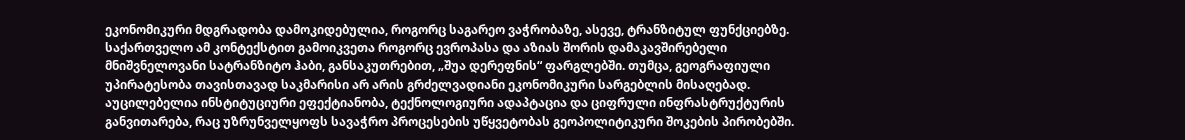ეკონომიკური მდგრადობა დამოკიდებულია, როგორც საგარეო ვაჭრობაზე, ასევე, ტრანზიტულ ფუნქციებზე.
საქართველო ამ კონტექსტით გამოიკვეთა როგორც ევროპასა და აზიას შორის დამაკავშირებელი მნიშვნელოვანი სატრანზიტო ჰაბი, განსაკუთრებით, „შუა დერეფნის“ ფარგლებში. თუმცა, გეოგრაფიული უპირატესობა თავისთავად საკმარისი არ არის გრძელვადიანი ეკონომიკური სარგებლის მისაღებად. აუცილებელია ინსტიტუციური ეფექტიანობა, ტექნოლოგიური ადაპტაცია და ციფრული ინფრასტრუქტურის განვითარება, რაც უზრუნველყოფს სავაჭრო პროცესების უწყვეტობას გეოპოლიტიკური შოკების პირობებში.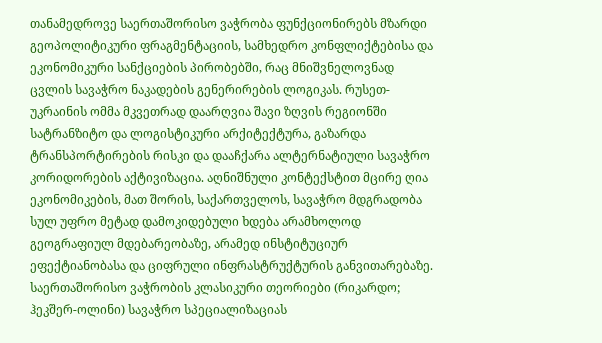თანამედროვე საერთაშორისო ვაჭრობა ფუნქციონირებს მზარდი გეოპოლიტიკური ფრაგმენტაციის, სამხედრო კონფლიქტებისა და ეკონომიკური სანქციების პირობებში, რაც მნიშვნელოვნად ცვლის სავაჭრო ნაკადების გენერირების ლოგიკას. რუსეთ-უკრაინის ომმა მკვეთრად დაარღვია შავი ზღვის რეგიონში სატრანზიტო და ლოგისტიკური არქიტექტურა, გაზარდა ტრანსპორტირების რისკი და დააჩქარა ალტერნატიული სავაჭრო კორიდორების აქტივიზაცია. აღნიშნული კონტექსტით მცირე ღია ეკონომიკების, მათ შორის, საქართველოს, სავაჭრო მდგრადობა სულ უფრო მეტად დამოკიდებული ხდება არამხოლოდ გეოგრაფიულ მდებარეობაზე, არამედ ინსტიტუციურ ეფექტიანობასა და ციფრული ინფრასტრუქტურის განვითარებაზე.
საერთაშორისო ვაჭრობის კლასიკური თეორიები (რიკარდო; ჰეკშერ-ოლინი) სავაჭრო სპეციალიზაციას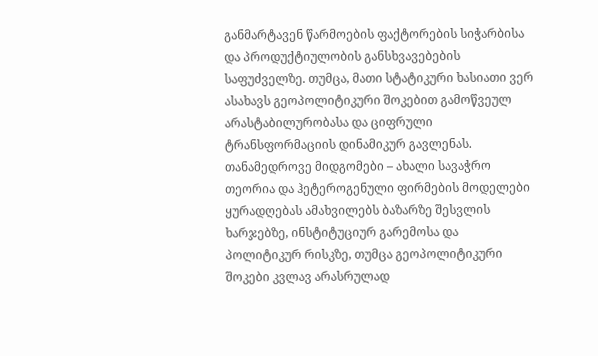განმარტავენ წარმოების ფაქტორების სიჭარბისა და პროდუქტიულობის განსხვავებების საფუძველზე. თუმცა, მათი სტატიკური ხასიათი ვერ ასახავს გეოპოლიტიკური შოკებით გამოწვეულ არასტაბილურობასა და ციფრული ტრანსფორმაციის დინამიკურ გავლენას. თანამედროვე მიდგომები – ახალი სავაჭრო თეორია და ჰეტეროგენული ფირმების მოდელები ყურადღებას ამახვილებს ბაზარზე შესვლის ხარჯებზე, ინსტიტუციურ გარემოსა და პოლიტიკურ რისკზე, თუმცა გეოპოლიტიკური შოკები კვლავ არასრულად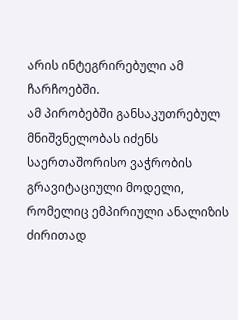არის ინტეგრირებული ამ ჩარჩოებში.
ამ პირობებში განსაკუთრებულ მნიშვნელობას იძენს საერთაშორისო ვაჭრობის გრავიტაციული მოდელი, რომელიც ემპირიული ანალიზის ძირითად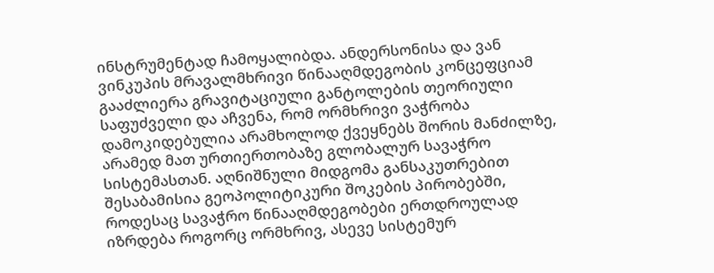ინსტრუმენტად ჩამოყალიბდა. ანდერსონისა და ვან ვინკუპის მრავალმხრივი წინააღმდეგობის კონცეფციამ გააძლიერა გრავიტაციული განტოლების თეორიული საფუძველი და აჩვენა, რომ ორმხრივი ვაჭრობა დამოკიდებულია არამხოლოდ ქვეყნებს შორის მანძილზე, არამედ მათ ურთიერთობაზე გლობალურ სავაჭრო სისტემასთან. აღნიშნული მიდგომა განსაკუთრებით შესაბამისია გეოპოლიტიკური შოკების პირობებში, როდესაც სავაჭრო წინააღმდეგობები ერთდროულად იზრდება როგორც ორმხრივ, ასევე სისტემურ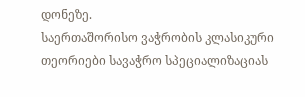დონეზე.
საერთაშორისო ვაჭრობის კლასიკური თეორიები სავაჭრო სპეციალიზაციას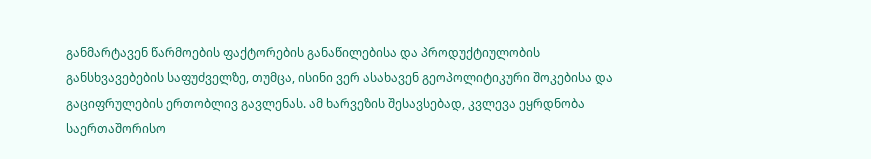განმარტავენ წარმოების ფაქტორების განაწილებისა და პროდუქტიულობის განსხვავებების საფუძველზე, თუმცა, ისინი ვერ ასახავენ გეოპოლიტიკური შოკებისა და გაციფრულების ერთობლივ გავლენას. ამ ხარვეზის შესავსებად, კვლევა ეყრდნობა საერთაშორისო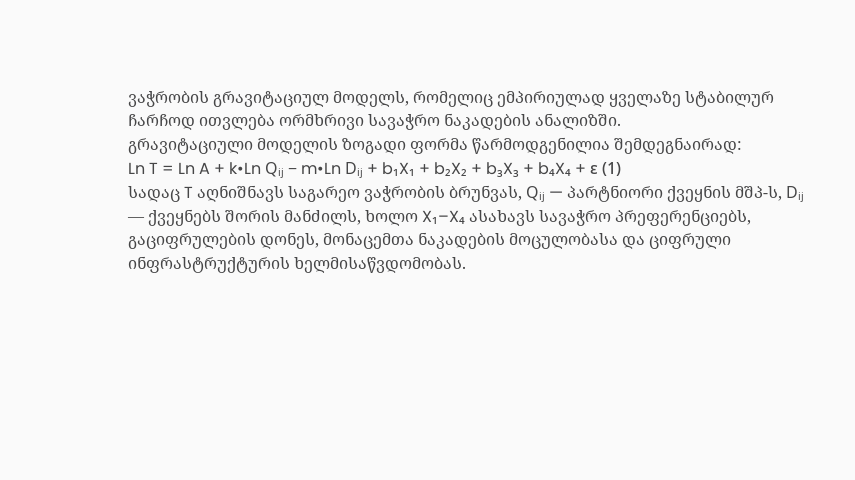ვაჭრობის გრავიტაციულ მოდელს, რომელიც ემპირიულად ყველაზე სტაბილურ ჩარჩოდ ითვლება ორმხრივი სავაჭრო ნაკადების ანალიზში.
გრავიტაციული მოდელის ზოგადი ფორმა წარმოდგენილია შემდეგნაირად:
Ln T = Ln A + k•Ln Qᵢⱼ − m•Ln Dᵢⱼ + b₁X₁ + b₂X₂ + b₃X₃ + b₄X₄ + ε (1)
სადაც T აღნიშნავს საგარეო ვაჭრობის ბრუნვას, Qᵢⱼ — პარტნიორი ქვეყნის მშპ-ს, Dᵢⱼ — ქვეყნებს შორის მანძილს, ხოლო X₁–X₄ ასახავს სავაჭრო პრეფერენციებს, გაციფრულების დონეს, მონაცემთა ნაკადების მოცულობასა და ციფრული ინფრასტრუქტურის ხელმისაწვდომობას.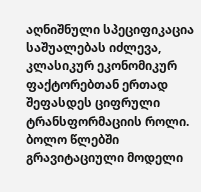აღნიშნული სპეციფიკაცია საშუალებას იძლევა, კლასიკურ ეკონომიკურ ფაქტორებთან ერთად შეფასდეს ციფრული ტრანსფორმაციის როლი.
ბოლო წლებში გრავიტაციული მოდელი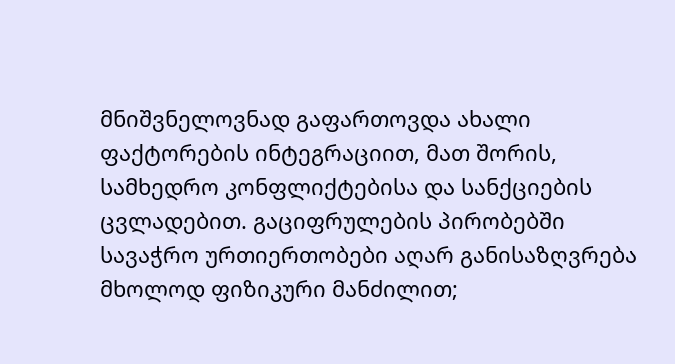მნიშვნელოვნად გაფართოვდა ახალი ფაქტორების ინტეგრაციით, მათ შორის, სამხედრო კონფლიქტებისა და სანქციების ცვლადებით. გაციფრულების პირობებში სავაჭრო ურთიერთობები აღარ განისაზღვრება მხოლოდ ფიზიკური მანძილით;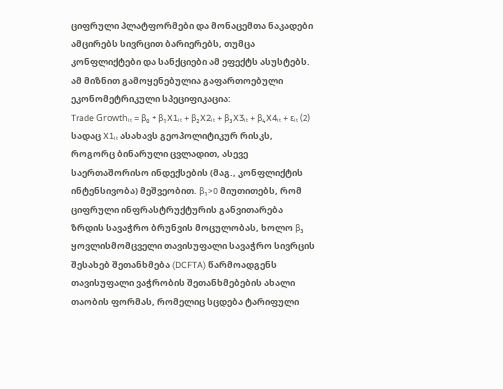ციფრული პლატფორმები და მონაცემთა ნაკადები ამცირებს სივრცით ბარიერებს, თუმცა კონფლიქტები და სანქციები ამ ეფექტს ასუსტებს.
ამ მიზნით გამოყენებულია გაფართოებული ეკონომეტრიკული სპეციფიკაცია:
Trade Growthᵢₜ = β₀ + β₁X1ᵢₜ + β₂X2ᵢₜ + β₃X3ᵢₜ + β₄X4ᵢₜ + εᵢₜ (2)
სადაც X1ᵢₜ ასახავს გეოპოლიტიკურ რისკს, როგორც ბინარული ცვლადით, ასევე საერთაშორისო ინდექსების (მაგ., კონფლიქტის ინტენსივობა) მეშვეობით. β₁>0 მიუთითებს, რომ ციფრული ინფრასტრუქტურის განვითარება ზრდის სავაჭრო ბრუნვის მოცულობას, ხოლო β₃
ყოვლისმომცველი თავისუფალი სავაჭრო სივრცის შესახებ შეთანხმება (DCFTA) წარმოადგენს თავისუფალი ვაჭრობის შეთანხმებების ახალი თაობის ფორმას, რომელიც სცდება ტარიფული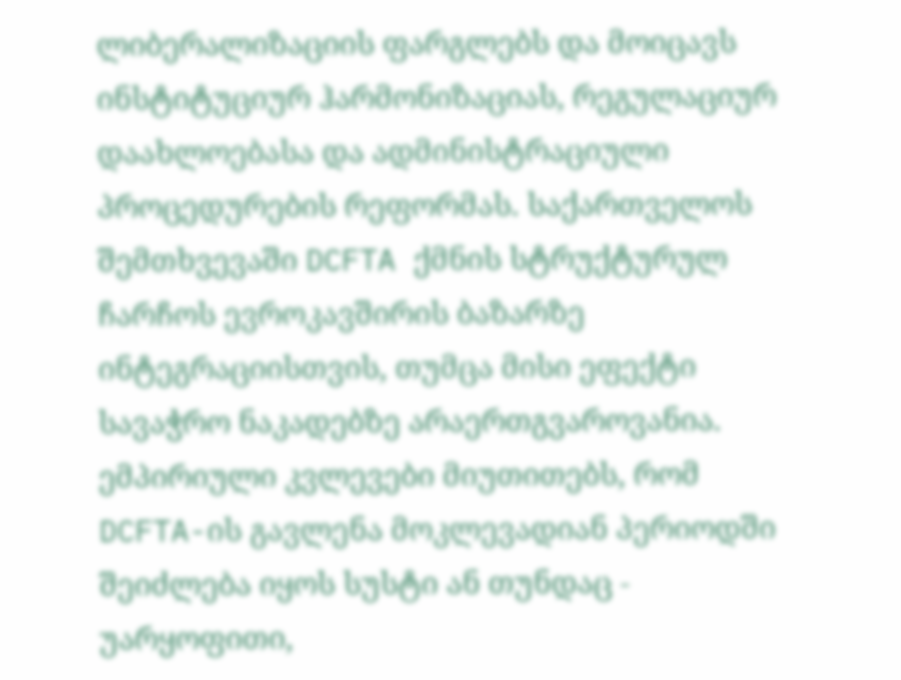ლიბერალიზაციის ფარგლებს და მოიცავს ინსტიტუციურ ჰარმონიზაციას, რეგულაციურ დაახლოებასა და ადმინისტრაციული პროცედურების რეფორმას. საქართველოს შემთხვევაში DCFTA ქმნის სტრუქტურულ ჩარჩოს ევროკავშირის ბაზარზე ინტეგრაციისთვის, თუმცა მისი ეფექტი სავაჭრო ნაკადებზე არაერთგვაროვანია.
ემპირიული კვლევები მიუთითებს, რომ DCFTA-ის გავლენა მოკლევადიან პერიოდში შეიძლება იყოს სუსტი ან თუნდაც - უარყოფითი,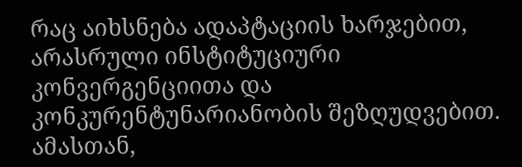რაც აიხსნება ადაპტაციის ხარჯებით, არასრული ინსტიტუციური კონვერგენციითა და კონკურენტუნარიანობის შეზღუდვებით. ამასთან,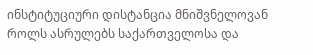ინსტიტუციური დისტანცია მნიშვნელოვან როლს ასრულებს საქართველოსა და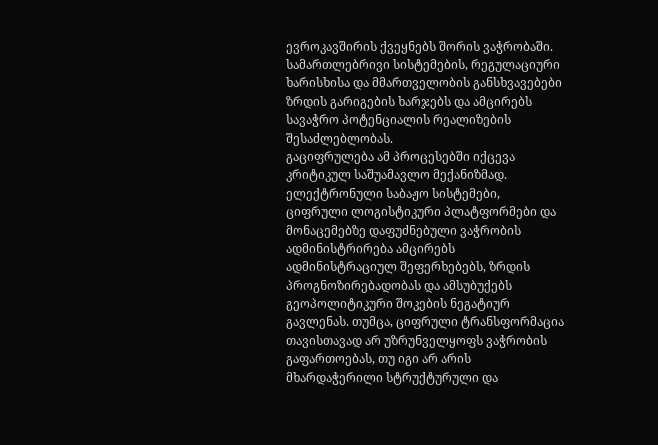ევროკავშირის ქვეყნებს შორის ვაჭრობაში. სამართლებრივი სისტემების, რეგულაციური ხარისხისა და მმართველობის განსხვავებები ზრდის გარიგების ხარჯებს და ამცირებს სავაჭრო პოტენციალის რეალიზების შესაძლებლობას.
გაციფრულება ამ პროცესებში იქცევა კრიტიკულ საშუამავლო მექანიზმად. ელექტრონული საბაჟო სისტემები, ციფრული ლოგისტიკური პლატფორმები და მონაცემებზე დაფუძნებული ვაჭრობის ადმინისტრირება ამცირებს ადმინისტრაციულ შეფერხებებს, ზრდის პროგნოზირებადობას და ამსუბუქებს გეოპოლიტიკური შოკების ნეგატიურ გავლენას. თუმცა, ციფრული ტრანსფორმაცია თავისთავად არ უზრუნველყოფს ვაჭრობის გაფართოებას, თუ იგი არ არის მხარდაჭერილი სტრუქტურული და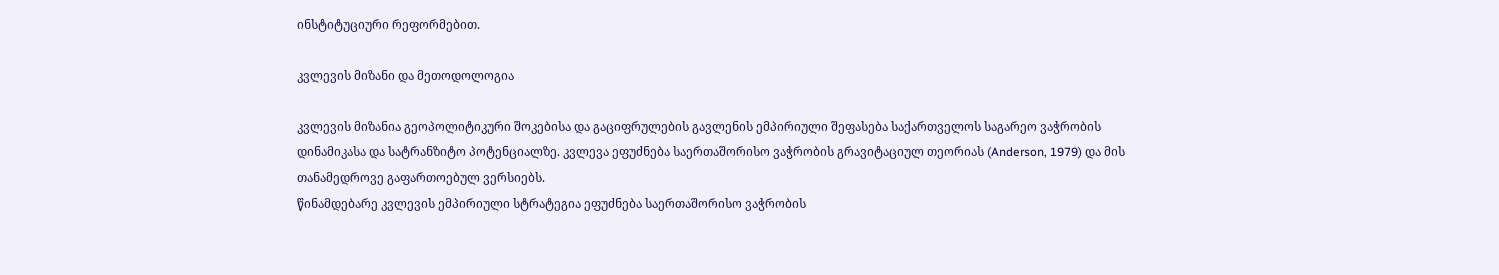ინსტიტუციური რეფორმებით.

კვლევის მიზანი და მეთოდოლოგია

კვლევის მიზანია გეოპოლიტიკური შოკებისა და გაციფრულების გავლენის ემპირიული შეფასება საქართველოს საგარეო ვაჭრობის დინამიკასა და სატრანზიტო პოტენციალზე. კვლევა ეფუძნება საერთაშორისო ვაჭრობის გრავიტაციულ თეორიას (Anderson, 1979) და მის თანამედროვე გაფართოებულ ვერსიებს.
წინამდებარე კვლევის ემპირიული სტრატეგია ეფუძნება საერთაშორისო ვაჭრობის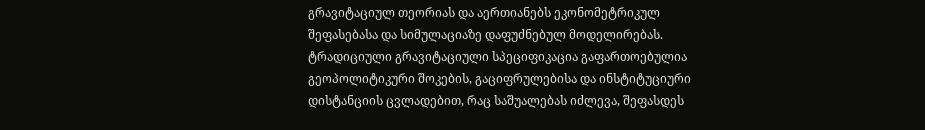გრავიტაციულ თეორიას და აერთიანებს ეკონომეტრიკულ შეფასებასა და სიმულაციაზე დაფუძნებულ მოდელირებას. ტრადიციული გრავიტაციული სპეციფიკაცია გაფართოებულია გეოპოლიტიკური შოკების, გაციფრულებისა და ინსტიტუციური დისტანციის ცვლადებით, რაც საშუალებას იძლევა, შეფასდეს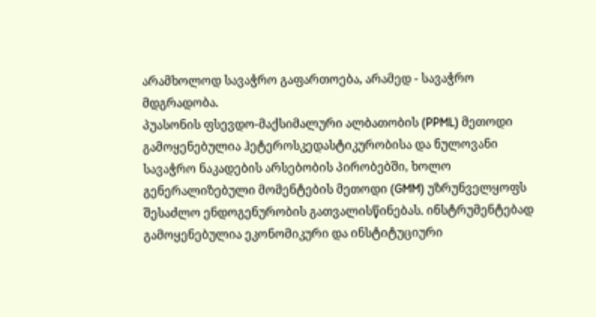არამხოლოდ სავაჭრო გაფართოება, არამედ - სავაჭრო მდგრადობა.
პუასონის ფსევდო-მაქსიმალური ალბათობის (PPML) მეთოდი გამოყენებულია ჰეტეროსკედასტიკურობისა და ნულოვანი სავაჭრო ნაკადების არსებობის პირობებში, ხოლო გენერალიზებული მომენტების მეთოდი (GMM) უზრუნველყოფს შესაძლო ენდოგენურობის გათვალისწინებას. ინსტრუმენტებად გამოყენებულია ეკონომიკური და ინსტიტუციური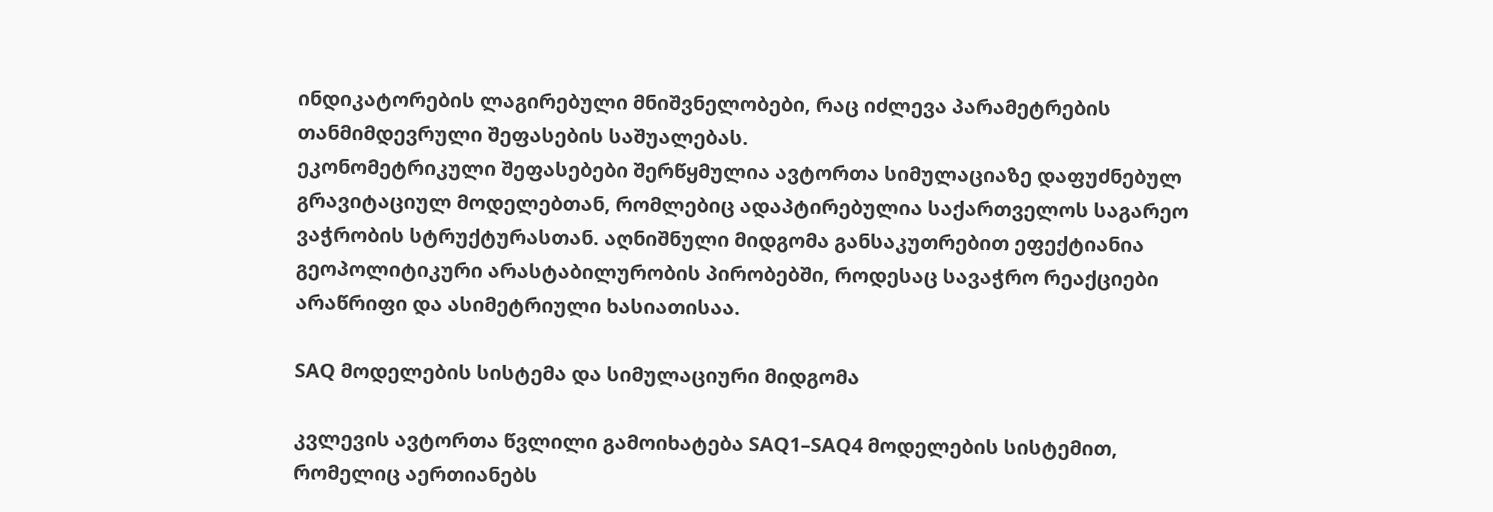ინდიკატორების ლაგირებული მნიშვნელობები, რაც იძლევა პარამეტრების თანმიმდევრული შეფასების საშუალებას.
ეკონომეტრიკული შეფასებები შერწყმულია ავტორთა სიმულაციაზე დაფუძნებულ გრავიტაციულ მოდელებთან, რომლებიც ადაპტირებულია საქართველოს საგარეო ვაჭრობის სტრუქტურასთან. აღნიშნული მიდგომა განსაკუთრებით ეფექტიანია გეოპოლიტიკური არასტაბილურობის პირობებში, როდესაც სავაჭრო რეაქციები არაწრიფი და ასიმეტრიული ხასიათისაა.

SAQ მოდელების სისტემა და სიმულაციური მიდგომა

კვლევის ავტორთა წვლილი გამოიხატება SAQ1–SAQ4 მოდელების სისტემით, რომელიც აერთიანებს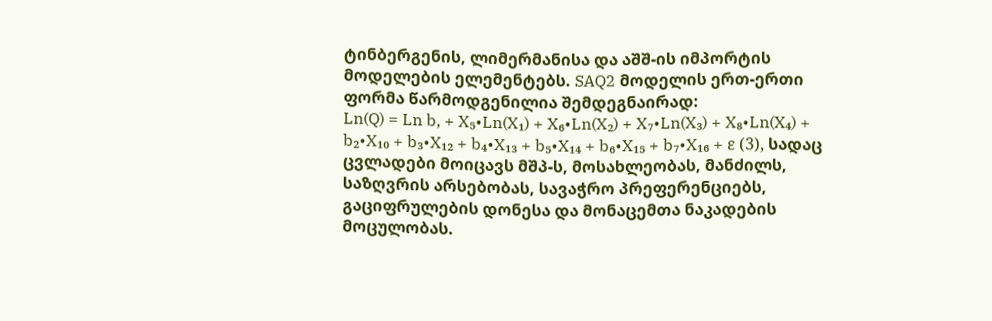ტინბერგენის, ლიმერმანისა და აშშ-ის იმპორტის მოდელების ელემენტებს. SAQ2 მოდელის ერთ-ერთი ფორმა წარმოდგენილია შემდეგნაირად:
Ln(Q) = Ln b, + X₅•Ln(X₁) + X₆•Ln(X₂) + X₇•Ln(X₃) + X₈•Ln(X₄) + b₂•X₁₀ + b₃•X₁₂ + b₄•X₁₃ + b₅•X₁₄ + b₆•X₁₅ + b₇•X₁₆ + ε (3), სადაც ცვლადები მოიცავს მშპ-ს, მოსახლეობას, მანძილს, საზღვრის არსებობას, სავაჭრო პრეფერენციებს, გაციფრულების დონესა და მონაცემთა ნაკადების მოცულობას.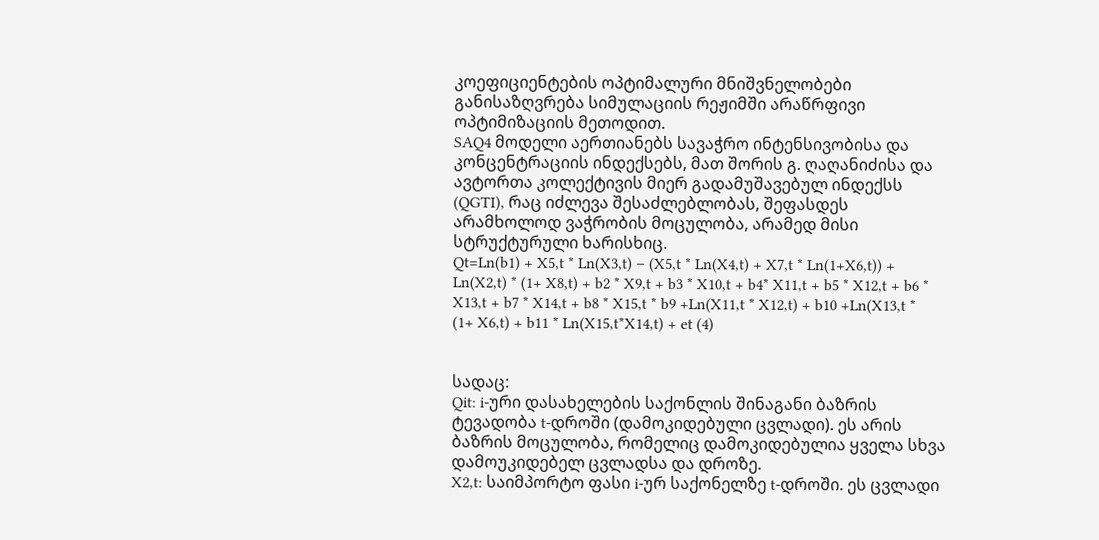კოეფიციენტების ოპტიმალური მნიშვნელობები განისაზღვრება სიმულაციის რეჟიმში არაწრფივი ოპტიმიზაციის მეთოდით.
SAQ4 მოდელი აერთიანებს სავაჭრო ინტენსივობისა და კონცენტრაციის ინდექსებს, მათ შორის გ. ღაღანიძისა და ავტორთა კოლექტივის მიერ გადამუშავებულ ინდექსს (QGTI), რაც იძლევა შესაძლებლობას, შეფასდეს არამხოლოდ ვაჭრობის მოცულობა, არამედ მისი სტრუქტურული ხარისხიც.
Qt=Ln(b1) + X5,t * Ln(X3,t) – (X5,t * Ln(X4,t) + X7,t * Ln(1+X6,t)) + Ln(X2,t) * (1+ X8,t) + b2 * X9,t + b3 * X10,t + b4* X11,t + b5 * X12,t + b6 * X13,t + b7 * X14,t + b8 * X15,t * b9 +Ln(X11,t * X12,t) + b10 +Ln(X13,t * (1+ X6,t) + b11 * Ln(X15,t*X14,t) + et (4)


სადაც:
Qit: i-ური დასახელების საქონლის შინაგანი ბაზრის ტევადობა t-დროში (დამოკიდებული ცვლადი). ეს არის ბაზრის მოცულობა, რომელიც დამოკიდებულია ყველა სხვა დამოუკიდებელ ცვლადსა და დროზე.
X2,t: საიმპორტო ფასი i-ურ საქონელზე t-დროში. ეს ცვლადი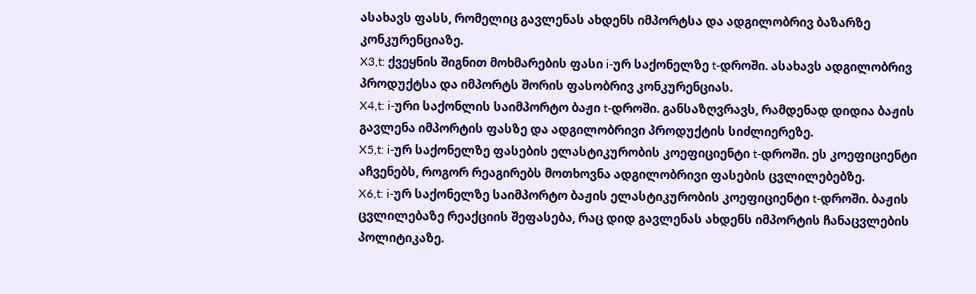ასახავს ფასს, რომელიც გავლენას ახდენს იმპორტსა და ადგილობრივ ბაზარზე კონკურენციაზე.
X3,t: ქვეყნის შიგნით მოხმარების ფასი i-ურ საქონელზე t-დროში. ასახავს ადგილობრივ პროდუქტსა და იმპორტს შორის ფასობრივ კონკურენციას.
X4,t: i-ური საქონლის საიმპორტო ბაჟი t-დროში. განსაზღვრავს, რამდენად დიდია ბაჟის გავლენა იმპორტის ფასზე და ადგილობრივი პროდუქტის სიძლიერეზე.
X5,t: i-ურ საქონელზე ფასების ელასტიკურობის კოეფიციენტი t-დროში. ეს კოეფიციენტი აჩვენებს, როგორ რეაგირებს მოთხოვნა ადგილობრივი ფასების ცვლილებებზე.
X6,t: i-ურ საქონელზე საიმპორტო ბაჟის ელასტიკურობის კოეფიციენტი t-დროში. ბაჟის ცვლილებაზე რეაქციის შეფასება, რაც დიდ გავლენას ახდენს იმპორტის ჩანაცვლების პოლიტიკაზე.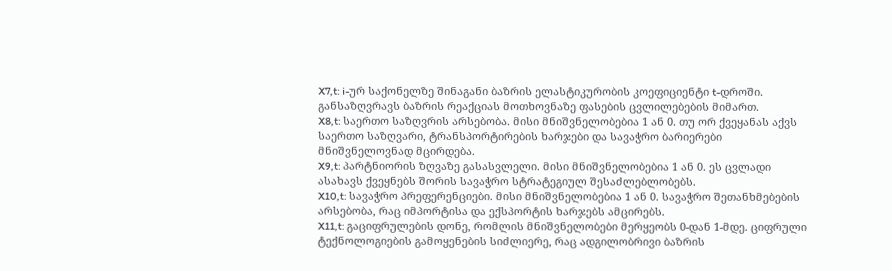X7,t: i-ურ საქონელზე შინაგანი ბაზრის ელასტიკურობის კოეფიციენტი t-დროში. განსაზღვრავს ბაზრის რეაქციას მოთხოვნაზე ფასების ცვლილებების მიმართ.
X8,t: საერთო საზღვრის არსებობა. მისი მნიშვნელობებია 1 ან 0. თუ ორ ქვეყანას აქვს საერთო საზღვარი, ტრანსპორტირების ხარჯები და სავაჭრო ბარიერები მნიშვნელოვნად მცირდება.
X9,t: პარტნიორის ზღვაზე გასასვლელი. მისი მნიშვნელობებია 1 ან 0. ეს ცვლადი ასახავს ქვეყნებს შორის სავაჭრო სტრატეგიულ შესაძლებლობებს.
X10,t: სავაჭრო პრეფერენციები. მისი მნიშვნელობებია 1 ან 0. სავაჭრო შეთანხმებების არსებობა, რაც იმპორტისა და ექსპორტის ხარჯებს ამცირებს.
X11,t: გაციფრულების დონე, რომლის მნიშვნელობები მერყეობს 0-დან 1-მდე. ციფრული ტექნოლოგიების გამოყენების სიძლიერე, რაც ადგილობრივი ბაზრის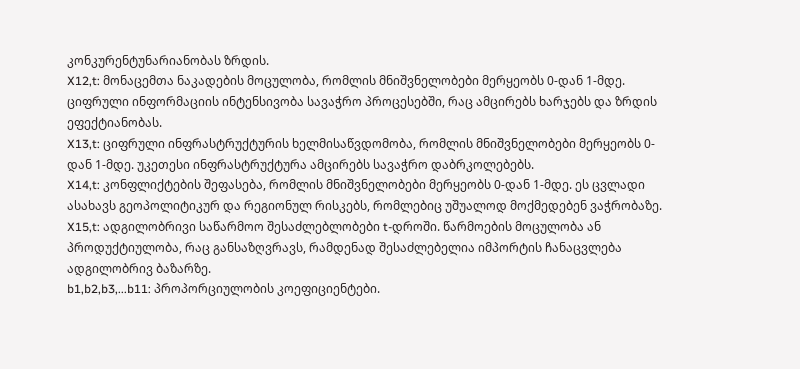კონკურენტუნარიანობას ზრდის.
X12,t: მონაცემთა ნაკადების მოცულობა, რომლის მნიშვნელობები მერყეობს 0-დან 1-მდე. ციფრული ინფორმაციის ინტენსივობა სავაჭრო პროცესებში, რაც ამცირებს ხარჯებს და ზრდის ეფექტიანობას.
X13,t: ციფრული ინფრასტრუქტურის ხელმისაწვდომობა, რომლის მნიშვნელობები მერყეობს 0-დან 1-მდე. უკეთესი ინფრასტრუქტურა ამცირებს სავაჭრო დაბრკოლებებს.
X14,t: კონფლიქტების შეფასება, რომლის მნიშვნელობები მერყეობს 0-დან 1-მდე. ეს ცვლადი ასახავს გეოპოლიტიკურ და რეგიონულ რისკებს, რომლებიც უშუალოდ მოქმედებენ ვაჭრობაზე.
X15,t: ადგილობრივი საწარმოო შესაძლებლობები t-დროში. წარმოების მოცულობა ან პროდუქტიულობა, რაც განსაზღვრავს, რამდენად შესაძლებელია იმპორტის ჩანაცვლება ადგილობრივ ბაზარზე.
b1,b2,b3,...b11: პროპორციულობის კოეფიციენტები.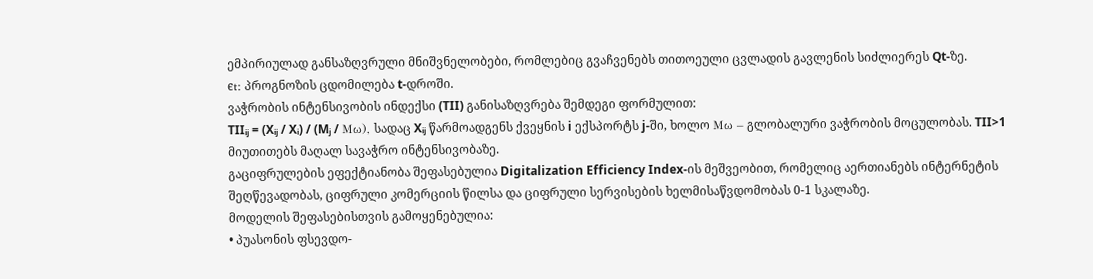ემპირიულად განსაზღვრული მნიშვნელობები, რომლებიც გვაჩვენებს თითოეული ცვლადის გავლენის სიძლიერეს Qt-ზე.
ϵt: პროგნოზის ცდომილება t-დროში.
ვაჭრობის ინტენსივობის ინდექსი (TII) განისაზღვრება შემდეგი ფორმულით:
TIIᵢⱼ = (Xᵢⱼ / Xᵢ) / (Mⱼ / Mω), სადაც Xᵢⱼ წარმოადგენს ქვეყნის i ექსპორტს j-ში, ხოლო Mω – გლობალური ვაჭრობის მოცულობას. TII>1 მიუთითებს მაღალ სავაჭრო ინტენსივობაზე.
გაციფრულების ეფექტიანობა შეფასებულია Digitalization Efficiency Index-ის მეშვეობით, რომელიც აერთიანებს ინტერნეტის შეღწევადობას, ციფრული კომერციის წილსა და ციფრული სერვისების ხელმისაწვდომობას 0-1 სკალაზე.
მოდელის შეფასებისთვის გამოყენებულია:
• პუასონის ფსევდო-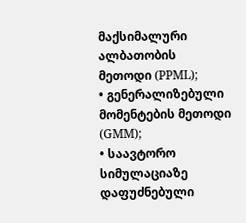მაქსიმალური ალბათობის მეთოდი (PPML);
• გენერალიზებული მომენტების მეთოდი (GMM);
• საავტორო სიმულაციაზე დაფუძნებული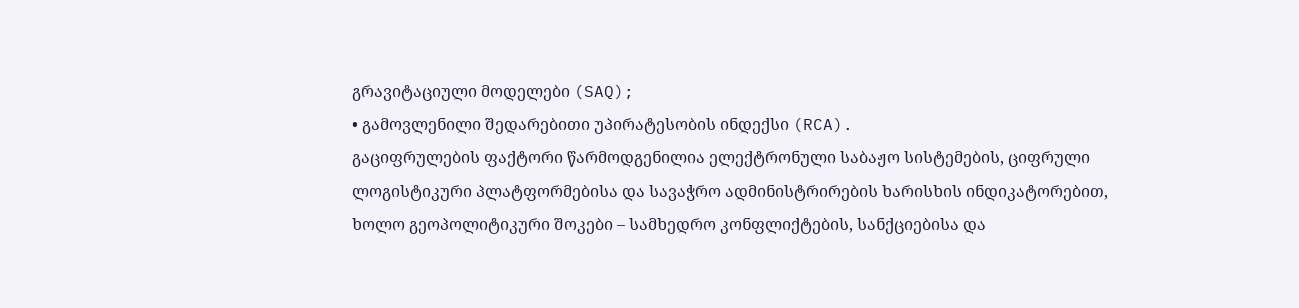გრავიტაციული მოდელები (SAQ);
• გამოვლენილი შედარებითი უპირატესობის ინდექსი (RCA).
გაციფრულების ფაქტორი წარმოდგენილია ელექტრონული საბაჟო სისტემების, ციფრული ლოგისტიკური პლატფორმებისა და სავაჭრო ადმინისტრირების ხარისხის ინდიკატორებით, ხოლო გეოპოლიტიკური შოკები – სამხედრო კონფლიქტების, სანქციებისა და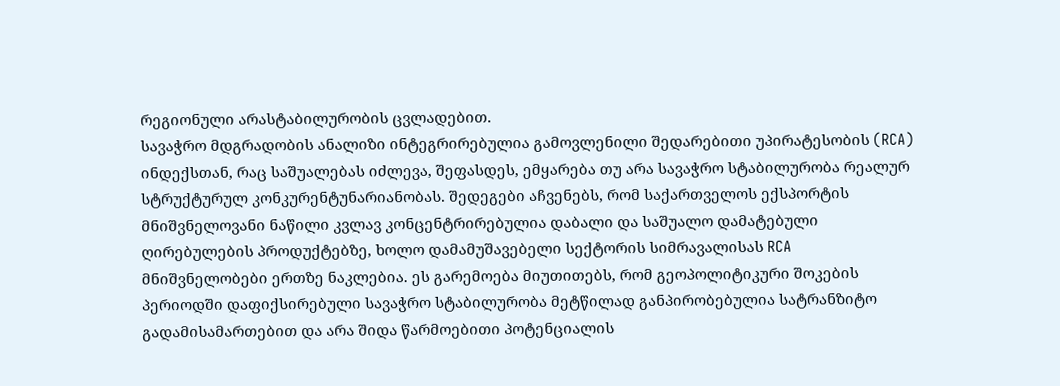რეგიონული არასტაბილურობის ცვლადებით.
სავაჭრო მდგრადობის ანალიზი ინტეგრირებულია გამოვლენილი შედარებითი უპირატესობის (RCA) ინდექსთან, რაც საშუალებას იძლევა, შეფასდეს, ემყარება თუ არა სავაჭრო სტაბილურობა რეალურ სტრუქტურულ კონკურენტუნარიანობას. შედეგები აჩვენებს, რომ საქართველოს ექსპორტის მნიშვნელოვანი ნაწილი კვლავ კონცენტრირებულია დაბალი და საშუალო დამატებული ღირებულების პროდუქტებზე, ხოლო დამამუშავებელი სექტორის სიმრავალისას RCA მნიშვნელობები ერთზე ნაკლებია. ეს გარემოება მიუთითებს, რომ გეოპოლიტიკური შოკების პერიოდში დაფიქსირებული სავაჭრო სტაბილურობა მეტწილად განპირობებულია სატრანზიტო გადამისამართებით და არა შიდა წარმოებითი პოტენციალის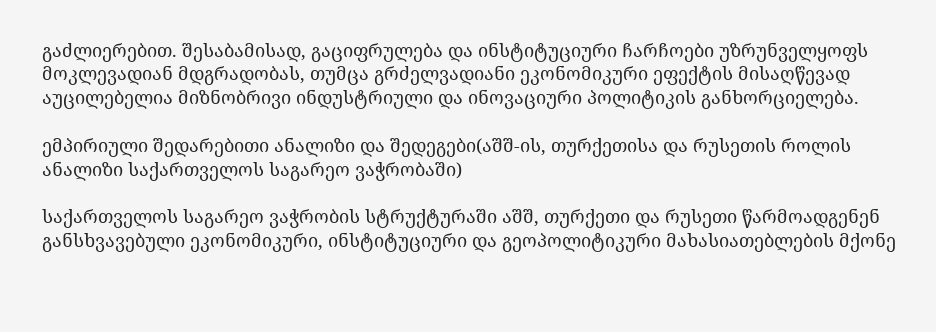გაძლიერებით. შესაბამისად, გაციფრულება და ინსტიტუციური ჩარჩოები უზრუნველყოფს მოკლევადიან მდგრადობას, თუმცა გრძელვადიანი ეკონომიკური ეფექტის მისაღწევად აუცილებელია მიზნობრივი ინდუსტრიული და ინოვაციური პოლიტიკის განხორციელება.

ემპირიული შედარებითი ანალიზი და შედეგები(აშშ-ის, თურქეთისა და რუსეთის როლის ანალიზი საქართველოს საგარეო ვაჭრობაში)

საქართველოს საგარეო ვაჭრობის სტრუქტურაში აშშ, თურქეთი და რუსეთი წარმოადგენენ განსხვავებული ეკონომიკური, ინსტიტუციური და გეოპოლიტიკური მახასიათებლების მქონე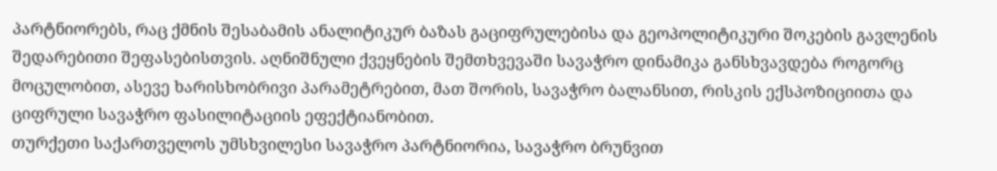პარტნიორებს, რაც ქმნის შესაბამის ანალიტიკურ ბაზას გაციფრულებისა და გეოპოლიტიკური შოკების გავლენის შედარებითი შეფასებისთვის. აღნიშნული ქვეყნების შემთხვევაში სავაჭრო დინამიკა განსხვავდება როგორც მოცულობით, ასევე ხარისხობრივი პარამეტრებით, მათ შორის, სავაჭრო ბალანსით, რისკის ექსპოზიციითა და ციფრული სავაჭრო ფასილიტაციის ეფექტიანობით.
თურქეთი საქართველოს უმსხვილესი სავაჭრო პარტნიორია, სავაჭრო ბრუნვით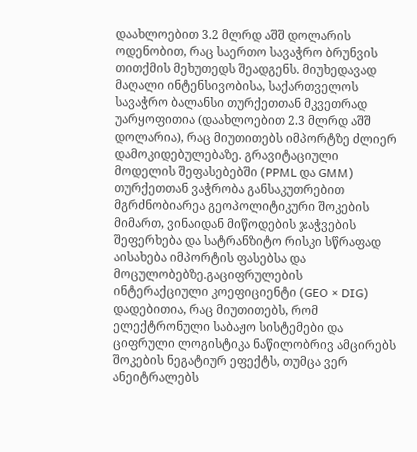დაახლოებით 3.2 მლრდ აშშ დოლარის ოდენობით, რაც საერთო სავაჭრო ბრუნვის თითქმის მეხუთედს შეადგენს. მიუხედავად მაღალი ინტენსივობისა, საქართველოს სავაჭრო ბალანსი თურქეთთან მკვეთრად უარყოფითია (დაახლოებით 2.3 მლრდ აშშ დოლარია), რაც მიუთითებს იმპორტზე ძლიერ დამოკიდებულებაზე. გრავიტაციული მოდელის შეფასებებში (PPML და GMM) თურქეთთან ვაჭრობა განსაკუთრებით მგრძნობიარეა გეოპოლიტიკური შოკების მიმართ, ვინაიდან მიწოდების ჯაჭვების შეფერხება და სატრანზიტო რისკი სწრაფად აისახება იმპორტის ფასებსა და მოცულობებზე.გაციფრულების ინტერაქციული კოეფიციენტი (GEO × DIG) დადებითია, რაც მიუთითებს, რომ ელექტრონული საბაჟო სისტემები და ციფრული ლოგისტიკა ნაწილობრივ ამცირებს შოკების ნეგატიურ ეფექტს, თუმცა ვერ ანეიტრალებს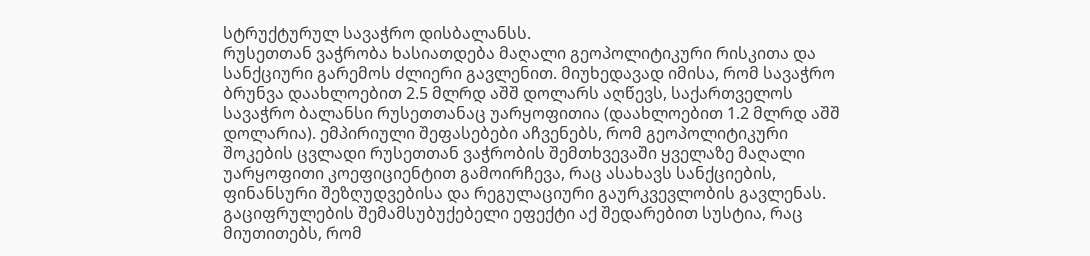სტრუქტურულ სავაჭრო დისბალანსს.
რუსეთთან ვაჭრობა ხასიათდება მაღალი გეოპოლიტიკური რისკითა და სანქციური გარემოს ძლიერი გავლენით. მიუხედავად იმისა, რომ სავაჭრო ბრუნვა დაახლოებით 2.5 მლრდ აშშ დოლარს აღწევს, საქართველოს სავაჭრო ბალანსი რუსეთთანაც უარყოფითია (დაახლოებით 1.2 მლრდ აშშ დოლარია). ემპირიული შეფასებები აჩვენებს, რომ გეოპოლიტიკური შოკების ცვლადი რუსეთთან ვაჭრობის შემთხვევაში ყველაზე მაღალი უარყოფითი კოეფიციენტით გამოირჩევა, რაც ასახავს სანქციების, ფინანსური შეზღუდვებისა და რეგულაციური გაურკვევლობის გავლენას. გაციფრულების შემამსუბუქებელი ეფექტი აქ შედარებით სუსტია, რაც მიუთითებს, რომ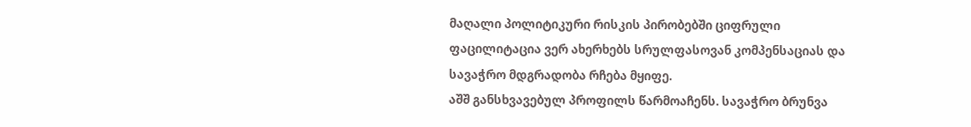მაღალი პოლიტიკური რისკის პირობებში ციფრული ფაცილიტაცია ვერ ახერხებს სრულფასოვან კომპენსაციას და სავაჭრო მდგრადობა რჩება მყიფე.
აშშ განსხვავებულ პროფილს წარმოაჩენს. სავაჭრო ბრუნვა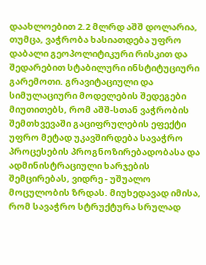დაახლოებით 2.2 მლრდ აშშ დოლარია, თუმცა, ვაჭრობა ხასიათდება უფრო დაბალი გეოპოლიტიკური რისკით და შედარებით სტაბილური ინსტიტუციური გარემოთი. გრავიტაციული და სიმულაციური მოდელების შედეგები მიუთითებს, რომ აშშ-სთან ვაჭრობის შემთხვევაში გაციფრულების ეფექტი უფრო მეტად უკავშირდება სავაჭრო პროცესების პროგნოზირებადობასა და ადმინისტრაციული ხარჯების შემცირებას, ვიდრე - უშუალო მოცულობის ზრდას. მიუხედავად იმისა, რომ სავაჭრო სტრუქტურა სრულად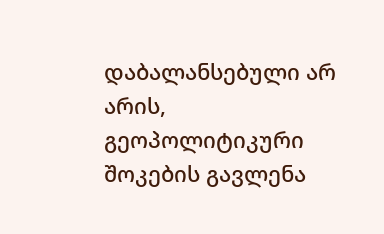დაბალანსებული არ არის, გეოპოლიტიკური შოკების გავლენა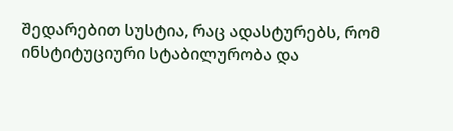შედარებით სუსტია, რაც ადასტურებს, რომ ინსტიტუციური სტაბილურობა და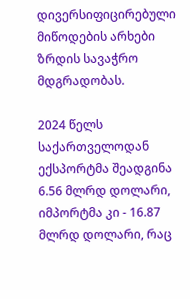დივერსიფიცირებული მიწოდების არხები ზრდის სავაჭრო მდგრადობას.

2024 წელს საქართველოდან ექსპორტმა შეადგინა 6.56 მლრდ დოლარი, იმპორტმა კი - 16.87 მლრდ დოლარი, რაც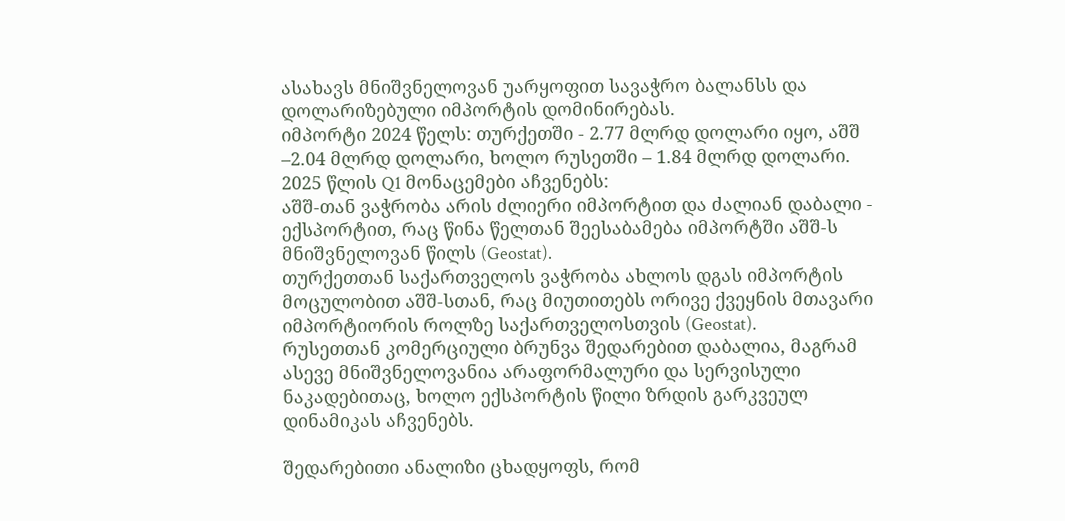ასახავს მნიშვნელოვან უარყოფით სავაჭრო ბალანსს და დოლარიზებული იმპორტის დომინირებას.
იმპორტი 2024 წელს: თურქეთში - 2.77 მლრდ დოლარი იყო, აშშ –2.04 მლრდ დოლარი, ხოლო რუსეთში – 1.84 მლრდ დოლარი.
2025 წლის Q1 მონაცემები აჩვენებს:
აშშ-თან ვაჭრობა არის ძლიერი იმპორტით და ძალიან დაბალი - ექსპორტით, რაც წინა წელთან შეესაბამება იმპორტში აშშ-ს მნიშვნელოვან წილს (Geostat).
თურქეთთან საქართველოს ვაჭრობა ახლოს დგას იმპორტის მოცულობით აშშ-სთან, რაც მიუთითებს ორივე ქვეყნის მთავარი იმპორტიორის როლზე საქართველოსთვის (Geostat).
რუსეთთან კომერციული ბრუნვა შედარებით დაბალია, მაგრამ ასევე მნიშვნელოვანია არაფორმალური და სერვისული ნაკადებითაც, ხოლო ექსპორტის წილი ზრდის გარკვეულ დინამიკას აჩვენებს.

შედარებითი ანალიზი ცხადყოფს, რომ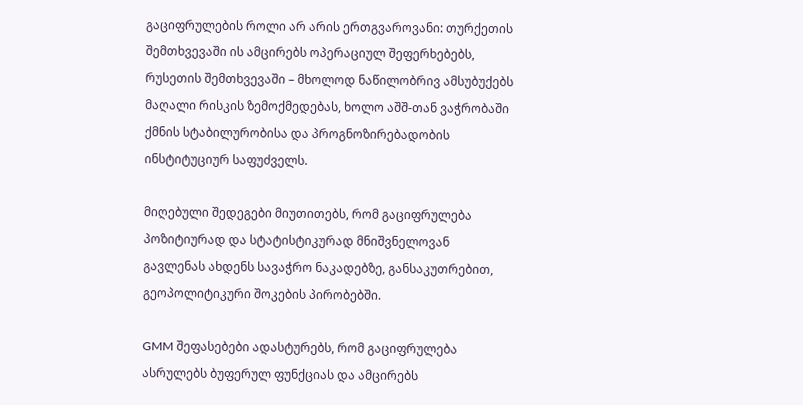გაციფრულების როლი არ არის ერთგვაროვანი: თურქეთის შემთხვევაში ის ამცირებს ოპერაციულ შეფერხებებს, რუსეთის შემთხვევაში – მხოლოდ ნაწილობრივ ამსუბუქებს მაღალი რისკის ზემოქმედებას, ხოლო აშშ-თან ვაჭრობაში ქმნის სტაბილურობისა და პროგნოზირებადობის ინსტიტუციურ საფუძველს.

მიღებული შედეგები მიუთითებს, რომ გაციფრულება პოზიტიურად და სტატისტიკურად მნიშვნელოვან გავლენას ახდენს სავაჭრო ნაკადებზე, განსაკუთრებით, გეოპოლიტიკური შოკების პირობებში.

GMM შეფასებები ადასტურებს, რომ გაციფრულება ასრულებს ბუფერულ ფუნქციას და ამცირებს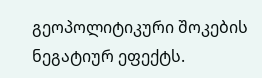გეოპოლიტიკური შოკების ნეგატიურ ეფექტს.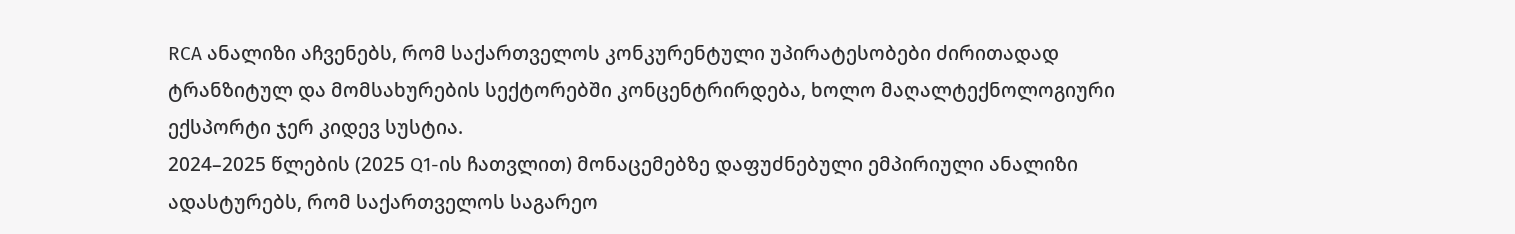RCA ანალიზი აჩვენებს, რომ საქართველოს კონკურენტული უპირატესობები ძირითადად ტრანზიტულ და მომსახურების სექტორებში კონცენტრირდება, ხოლო მაღალტექნოლოგიური ექსპორტი ჯერ კიდევ სუსტია.
2024–2025 წლების (2025 Q1-ის ჩათვლით) მონაცემებზე დაფუძნებული ემპირიული ანალიზი ადასტურებს, რომ საქართველოს საგარეო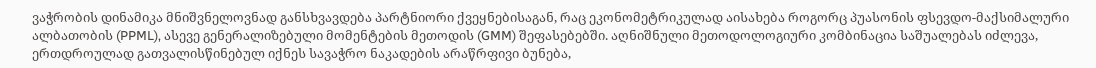ვაჭრობის დინამიკა მნიშვნელოვნად განსხვავდება პარტნიორი ქვეყნებისაგან, რაც ეკონომეტრიკულად აისახება როგორც პუასონის ფსევდო-მაქსიმალური ალბათობის (PPML), ასევე გენერალიზებული მომენტების მეთოდის (GMM) შეფასებებში. აღნიშნული მეთოდოლოგიური კომბინაცია საშუალებას იძლევა, ერთდროულად გათვალისწინებულ იქნეს სავაჭრო ნაკადების არაწრფივი ბუნება,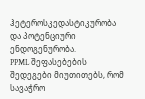ჰეტეროსკედასტიკურობა და პოტენციური ენდოგენურობა.
PPML შეფასებების შედეგები მიუთითებს, რომ სავაჭრო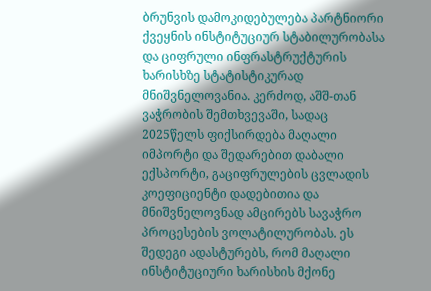ბრუნვის დამოკიდებულება პარტნიორი ქვეყნის ინსტიტუციურ სტაბილურობასა და ციფრული ინფრასტრუქტურის ხარისხზე სტატისტიკურად მნიშვნელოვანია. კერძოდ, აშშ-თან ვაჭრობის შემთხვევაში, სადაც 2025წელს ფიქსირდება მაღალი იმპორტი და შედარებით დაბალი ექსპორტი, გაციფრულების ცვლადის კოეფიციენტი დადებითია და მნიშვნელოვნად ამცირებს სავაჭრო პროცესების ვოლატილურობას. ეს შედეგი ადასტურებს, რომ მაღალი ინსტიტუციური ხარისხის მქონე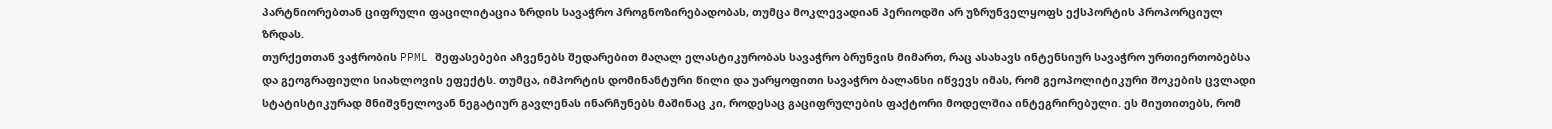პარტნიორებთან ციფრული ფაცილიტაცია ზრდის სავაჭრო პროგნოზირებადობას, თუმცა მოკლევადიან პერიოდში არ უზრუნველყოფს ექსპორტის პროპორციულ ზრდას.
თურქეთთან ვაჭრობის PPML შეფასებები აჩვენებს შედარებით მაღალ ელასტიკურობას სავაჭრო ბრუნვის მიმართ, რაც ასახავს ინტენსიურ სავაჭრო ურთიერთობებსა და გეოგრაფიული სიახლოვის ეფექტს. თუმცა, იმპორტის დომინანტური წილი და უარყოფითი სავაჭრო ბალანსი იწვევს იმას, რომ გეოპოლიტიკური შოკების ცვლადი სტატისტიკურად მნიშვნელოვან ნეგატიურ გავლენას ინარჩუნებს მაშინაც კი, როდესაც გაციფრულების ფაქტორი მოდელშია ინტეგრირებული. ეს მიუთითებს, რომ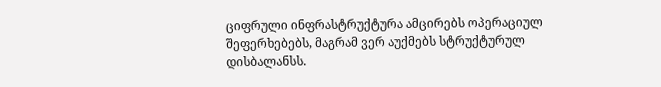ციფრული ინფრასტრუქტურა ამცირებს ოპერაციულ შეფერხებებს, მაგრამ ვერ აუქმებს სტრუქტურულ დისბალანსს.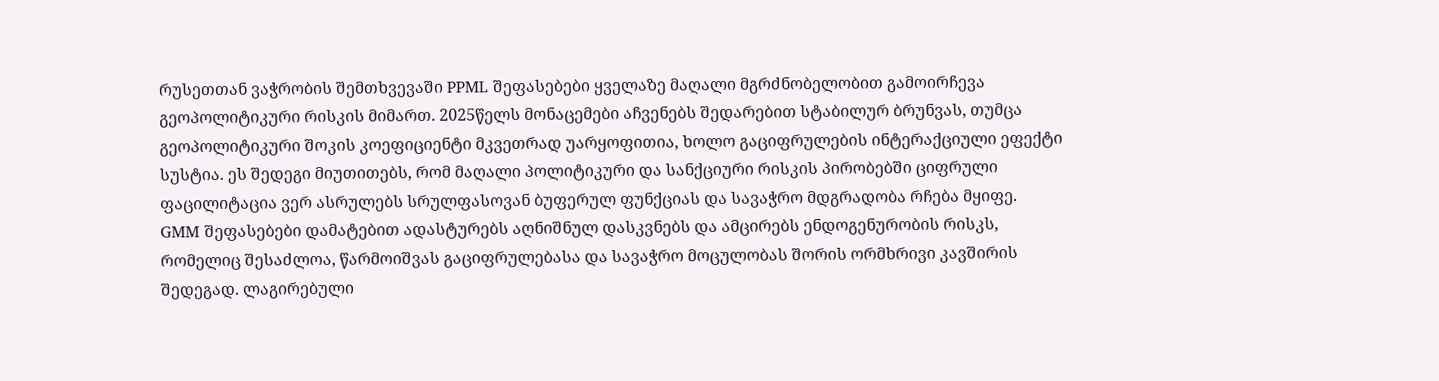რუსეთთან ვაჭრობის შემთხვევაში PPML შეფასებები ყველაზე მაღალი მგრძნობელობით გამოირჩევა გეოპოლიტიკური რისკის მიმართ. 2025წელს მონაცემები აჩვენებს შედარებით სტაბილურ ბრუნვას, თუმცა გეოპოლიტიკური შოკის კოეფიციენტი მკვეთრად უარყოფითია, ხოლო გაციფრულების ინტერაქციული ეფექტი სუსტია. ეს შედეგი მიუთითებს, რომ მაღალი პოლიტიკური და სანქციური რისკის პირობებში ციფრული ფაცილიტაცია ვერ ასრულებს სრულფასოვან ბუფერულ ფუნქციას და სავაჭრო მდგრადობა რჩება მყიფე.
GMM შეფასებები დამატებით ადასტურებს აღნიშნულ დასკვნებს და ამცირებს ენდოგენურობის რისკს, რომელიც შესაძლოა, წარმოიშვას გაციფრულებასა და სავაჭრო მოცულობას შორის ორმხრივი კავშირის შედეგად. ლაგირებული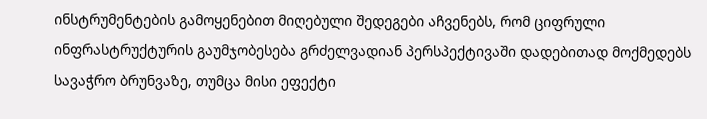ინსტრუმენტების გამოყენებით მიღებული შედეგები აჩვენებს, რომ ციფრული ინფრასტრუქტურის გაუმჯობესება გრძელვადიან პერსპექტივაში დადებითად მოქმედებს სავაჭრო ბრუნვაზე, თუმცა მისი ეფექტი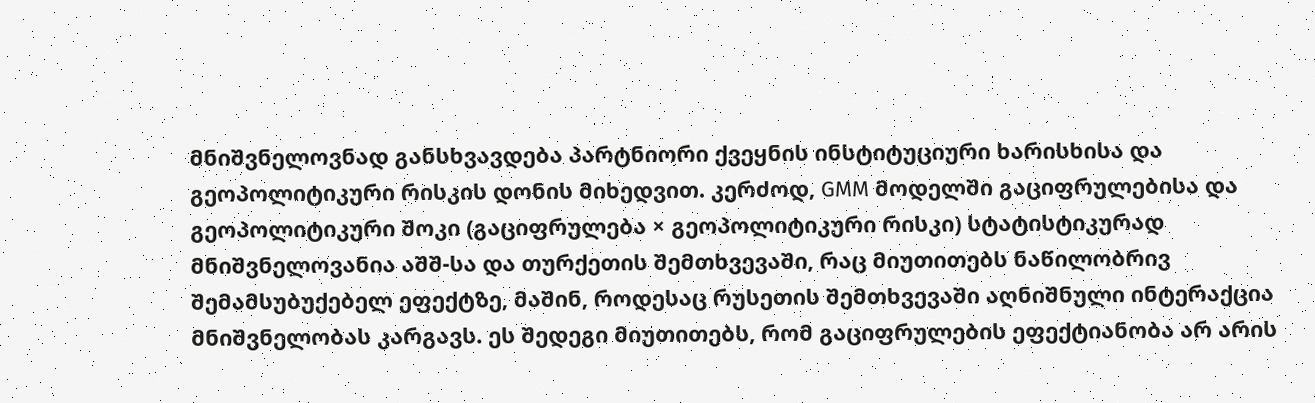მნიშვნელოვნად განსხვავდება პარტნიორი ქვეყნის ინსტიტუციური ხარისხისა და გეოპოლიტიკური რისკის დონის მიხედვით. კერძოდ, GMM მოდელში გაციფრულებისა და გეოპოლიტიკური შოკი (გაციფრულება × გეოპოლიტიკური რისკი) სტატისტიკურად მნიშვნელოვანია აშშ-სა და თურქეთის შემთხვევაში, რაც მიუთითებს ნაწილობრივ შემამსუბუქებელ ეფექტზე, მაშინ, როდესაც რუსეთის შემთხვევაში აღნიშნული ინტერაქცია მნიშვნელობას კარგავს. ეს შედეგი მიუთითებს, რომ გაციფრულების ეფექტიანობა არ არის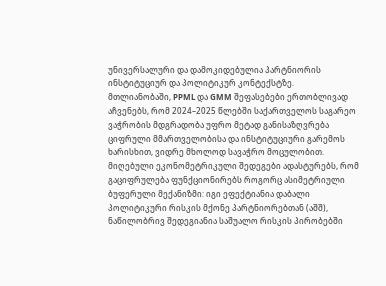უნივერსალური და დამოკიდებულია პარტნიორის ინსტიტუციურ და პოლიტიკურ კონტექსტზე.
მთლიანობაში, PPML და GMM შეფასებები ერთობლივად აჩვენებს, რომ 2024–2025 წლებში საქართველოს საგარეო ვაჭრობის მდგრადობა უფრო მეტად განისაზღვრება ციფრული მმართველობისა და ინსტიტუციური გარემოს ხარისხით, ვიდრე მხოლოდ სავაჭრო მოცულობით. მიღებული ეკონომეტრიკული შედეგები ადასტურებს, რომ გაციფრულება ფუნქციონირებს როგორც ასიმეტრიული ბუფერული მექანიზმი: იგი ეფექტიანია დაბალი პოლიტიკური რისკის მქონე პარტნიორებთან (აშშ), ნაწილობრივ შედეგიანია საშუალო რისკის პირობებში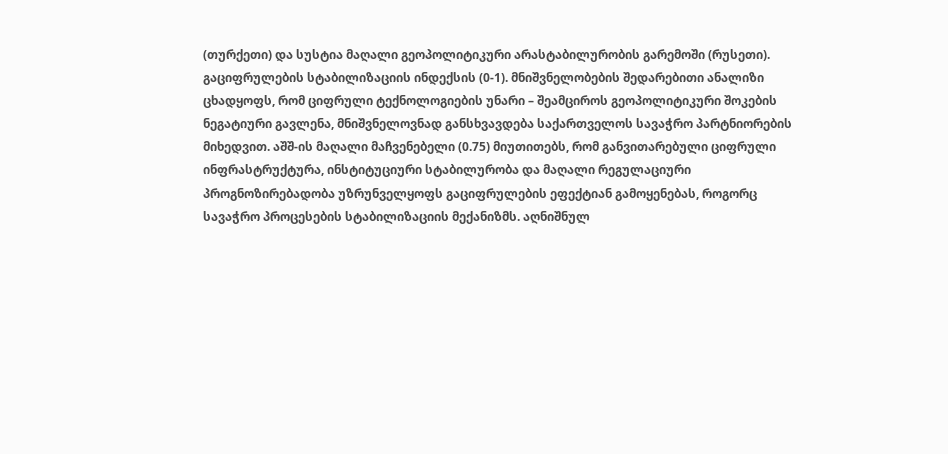(თურქეთი) და სუსტია მაღალი გეოპოლიტიკური არასტაბილურობის გარემოში (რუსეთი).
გაციფრულების სტაბილიზაციის ინდექსის (0-1). მნიშვნელობების შედარებითი ანალიზი ცხადყოფს, რომ ციფრული ტექნოლოგიების უნარი – შეამციროს გეოპოლიტიკური შოკების ნეგატიური გავლენა, მნიშვნელოვნად განსხვავდება საქართველოს სავაჭრო პარტნიორების მიხედვით. აშშ-ის მაღალი მაჩვენებელი (0.75) მიუთითებს, რომ განვითარებული ციფრული ინფრასტრუქტურა, ინსტიტუციური სტაბილურობა და მაღალი რეგულაციური პროგნოზირებადობა უზრუნველყოფს გაციფრულების ეფექტიან გამოყენებას, როგორც სავაჭრო პროცესების სტაბილიზაციის მექანიზმს. აღნიშნულ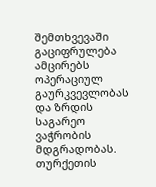შემთხვევაში გაციფრულება ამცირებს ოპერაციულ გაურკვევლობას და ზრდის საგარეო ვაჭრობის მდგრადობას.
თურქეთის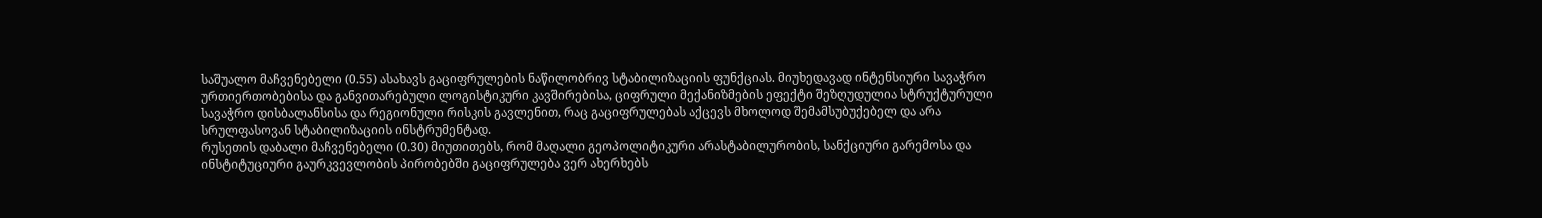საშუალო მაჩვენებელი (0.55) ასახავს გაციფრულების ნაწილობრივ სტაბილიზაციის ფუნქციას. მიუხედავად ინტენსიური სავაჭრო ურთიერთობებისა და განვითარებული ლოგისტიკური კავშირებისა, ციფრული მექანიზმების ეფექტი შეზღუდულია სტრუქტურული სავაჭრო დისბალანსისა და რეგიონული რისკის გავლენით, რაც გაციფრულებას აქცევს მხოლოდ შემამსუბუქებელ და არა სრულფასოვან სტაბილიზაციის ინსტრუმენტად.
რუსეთის დაბალი მაჩვენებელი (0.30) მიუთითებს, რომ მაღალი გეოპოლიტიკური არასტაბილურობის, სანქციური გარემოსა და ინსტიტუციური გაურკვევლობის პირობებში გაციფრულება ვერ ახერხებს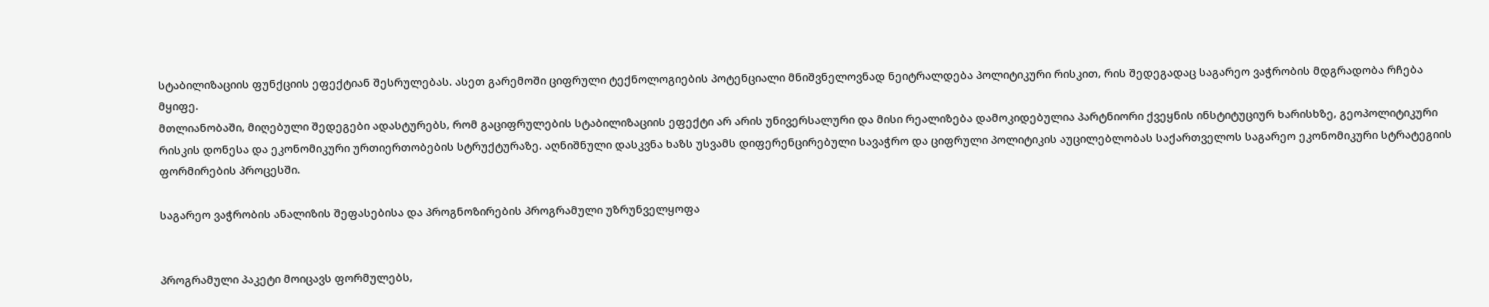სტაბილიზაციის ფუნქციის ეფექტიან შესრულებას. ასეთ გარემოში ციფრული ტექნოლოგიების პოტენციალი მნიშვნელოვნად ნეიტრალდება პოლიტიკური რისკით, რის შედეგადაც საგარეო ვაჭრობის მდგრადობა რჩება მყიფე.
მთლიანობაში, მიღებული შედეგები ადასტურებს, რომ გაციფრულების სტაბილიზაციის ეფექტი არ არის უნივერსალური და მისი რეალიზება დამოკიდებულია პარტნიორი ქვეყნის ინსტიტუციურ ხარისხზე, გეოპოლიტიკური რისკის დონესა და ეკონომიკური ურთიერთობების სტრუქტურაზე. აღნიშნული დასკვნა ხაზს უსვამს დიფერენცირებული სავაჭრო და ციფრული პოლიტიკის აუცილებლობას საქართველოს საგარეო ეკონომიკური სტრატეგიის ფორმირების პროცესში.

საგარეო ვაჭრობის ანალიზის შეფასებისა და პროგნოზირების პროგრამული უზრუნველყოფა


პროგრამული პაკეტი მოიცავს ფორმულებს,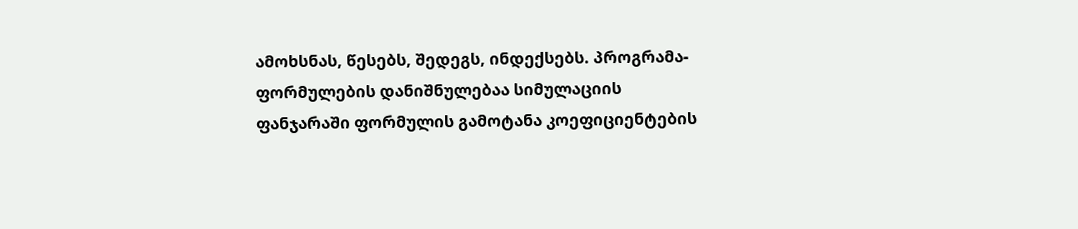ამოხსნას, წესებს, შედეგს, ინდექსებს. პროგრამა-ფორმულების დანიშნულებაა სიმულაციის ფანჯარაში ფორმულის გამოტანა კოეფიციენტების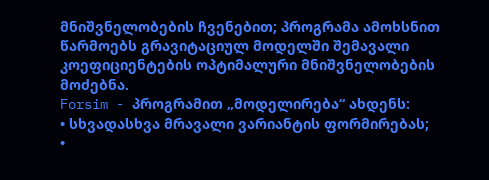მნიშვნელობების ჩვენებით; პროგრამა ამოხსნით წარმოებს გრავიტაციულ მოდელში შემავალი კოეფიციენტების ოპტიმალური მნიშვნელობების მოძებნა.
Forsim - პროგრამით „მოდელირება“ ახდენს:
• სხვადასხვა მრავალი ვარიანტის ფორმირებას;
•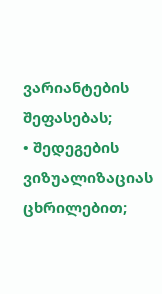ვარიანტების შეფასებას;
• შედეგების ვიზუალიზაციას ცხრილებით;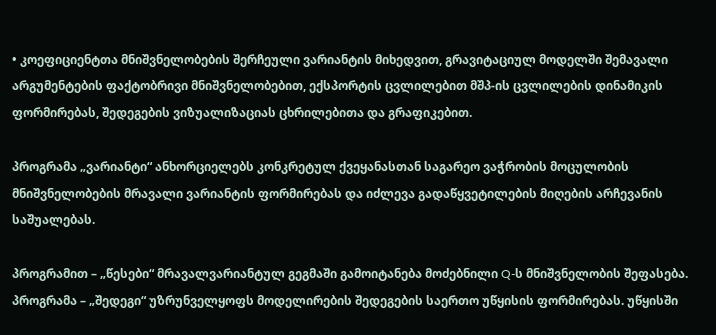• კოეფიციენტთა მნიშვნელობების შერჩეული ვარიანტის მიხედვით, გრავიტაციულ მოდელში შემავალი არგუმენტების ფაქტობრივი მნიშვნელობებით, ექსპორტის ცვლილებით მშპ-ის ცვლილების დინამიკის ფორმირებას, შედეგების ვიზუალიზაციას ცხრილებითა და გრაფიკებით.

პროგრამა „ვარიანტი“ ანხორციელებს კონკრეტულ ქვეყანასთან საგარეო ვაჭრობის მოცულობის მნიშვნელობების მრავალი ვარიანტის ფორმირებას და იძლევა გადაწყვეტილების მიღების არჩევანის საშუალებას.

პროგრამით – „წესები“ მრავალვარიანტულ გეგმაში გამოიტანება მოძებნილი Q-ს მნიშვნელობის შეფასება.
პროგრამა – „შედეგი“ უზრუნველყოფს მოდელირების შედეგების საერთო უწყისის ფორმირებას. უწყისში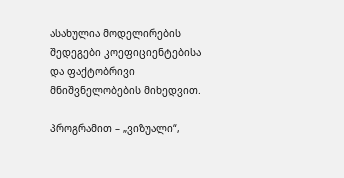ასახულია მოდელირების შედეგები კოეფიციენტებისა და ფაქტობრივი მნიშვნელობების მიხედვით.

პროგრამით – „ვიზუალი“,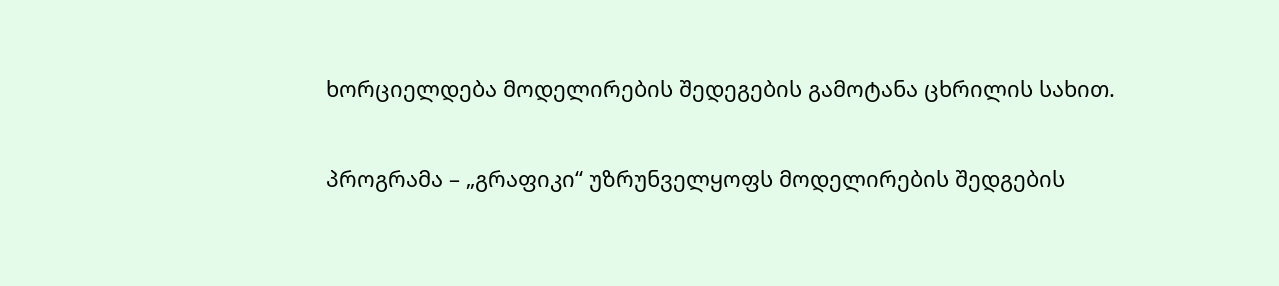ხორციელდება მოდელირების შედეგების გამოტანა ცხრილის სახით.

პროგრამა – „გრაფიკი“ უზრუნველყოფს მოდელირების შედგების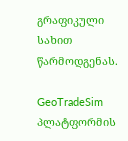გრაფიკული სახით წარმოდგენას.

GeoTradeSim პლატფორმის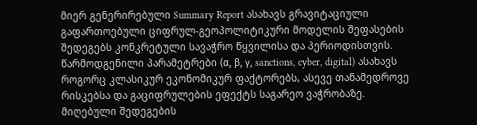მიერ გენერირებული Summary Report ასახავს გრავიტაციული გაფართოებული ციფრულ-გეოპოლიტიკური მოდელის შეფასების შედეგებს კონკრეტული სავაჭრო წყვილისა და პერიოდისთვის. წარმოდგენილი პარამეტრები (α, β, γ, sanctions, cyber, digital) ასახავს როგორც კლასიკურ ეკონომიკურ ფაქტორებს, ასევე თანამედროვე რისკებსა და გაციფრულების ეფექტს საგარეო ვაჭრობაზე.
მიღებული შედეგების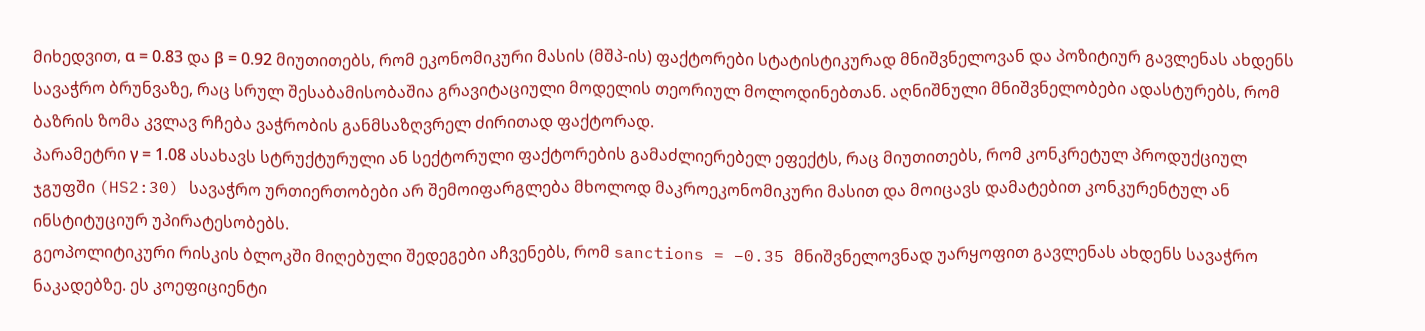მიხედვით, α = 0.83 და β = 0.92 მიუთითებს, რომ ეკონომიკური მასის (მშპ-ის) ფაქტორები სტატისტიკურად მნიშვნელოვან და პოზიტიურ გავლენას ახდენს სავაჭრო ბრუნვაზე, რაც სრულ შესაბამისობაშია გრავიტაციული მოდელის თეორიულ მოლოდინებთან. აღნიშნული მნიშვნელობები ადასტურებს, რომ ბაზრის ზომა კვლავ რჩება ვაჭრობის განმსაზღვრელ ძირითად ფაქტორად.
პარამეტრი γ = 1.08 ასახავს სტრუქტურული ან სექტორული ფაქტორების გამაძლიერებელ ეფექტს, რაც მიუთითებს, რომ კონკრეტულ პროდუქციულ ჯგუფში (HS2:30) სავაჭრო ურთიერთობები არ შემოიფარგლება მხოლოდ მაკროეკონომიკური მასით და მოიცავს დამატებით კონკურენტულ ან ინსტიტუციურ უპირატესობებს.
გეოპოლიტიკური რისკის ბლოკში მიღებული შედეგები აჩვენებს, რომ sanctions = −0.35 მნიშვნელოვნად უარყოფით გავლენას ახდენს სავაჭრო ნაკადებზე. ეს კოეფიციენტი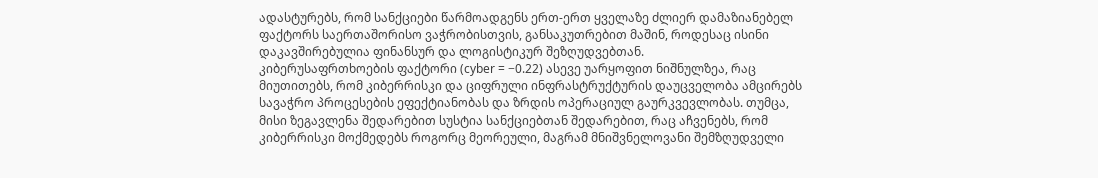ადასტურებს, რომ სანქციები წარმოადგენს ერთ-ერთ ყველაზე ძლიერ დამაზიანებელ ფაქტორს საერთაშორისო ვაჭრობისთვის, განსაკუთრებით მაშინ, როდესაც ისინი დაკავშირებულია ფინანსურ და ლოგისტიკურ შეზღუდვებთან.
კიბერუსაფრთხოების ფაქტორი (cyber = −0.22) ასევე უარყოფით ნიშნულზეა, რაც მიუთითებს, რომ კიბერრისკი და ციფრული ინფრასტრუქტურის დაუცველობა ამცირებს სავაჭრო პროცესების ეფექტიანობას და ზრდის ოპერაციულ გაურკვევლობას. თუმცა, მისი ზეგავლენა შედარებით სუსტია სანქციებთან შედარებით, რაც აჩვენებს, რომ კიბერრისკი მოქმედებს როგორც მეორეული, მაგრამ მნიშვნელოვანი შემზღუდველი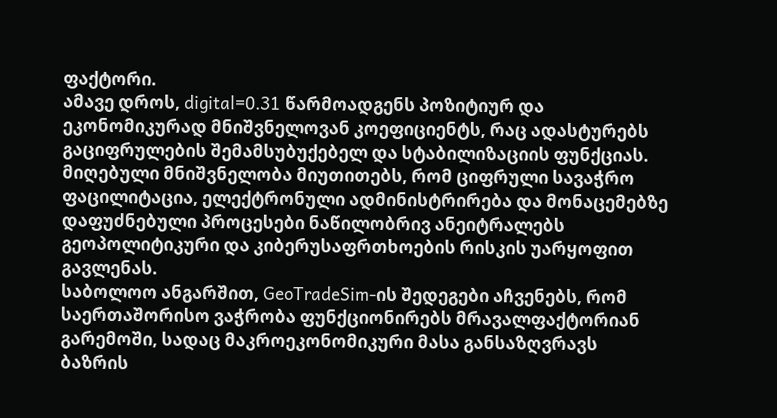ფაქტორი.
ამავე დროს, digital=0.31 წარმოადგენს პოზიტიურ და ეკონომიკურად მნიშვნელოვან კოეფიციენტს, რაც ადასტურებს გაციფრულების შემამსუბუქებელ და სტაბილიზაციის ფუნქციას. მიღებული მნიშვნელობა მიუთითებს, რომ ციფრული სავაჭრო ფაცილიტაცია, ელექტრონული ადმინისტრირება და მონაცემებზე დაფუძნებული პროცესები ნაწილობრივ ანეიტრალებს გეოპოლიტიკური და კიბერუსაფრთხოების რისკის უარყოფით გავლენას.
საბოლოო ანგარშით, GeoTradeSim-ის შედეგები აჩვენებს, რომ საერთაშორისო ვაჭრობა ფუნქციონირებს მრავალფაქტორიან გარემოში, სადაც მაკროეკონომიკური მასა განსაზღვრავს ბაზრის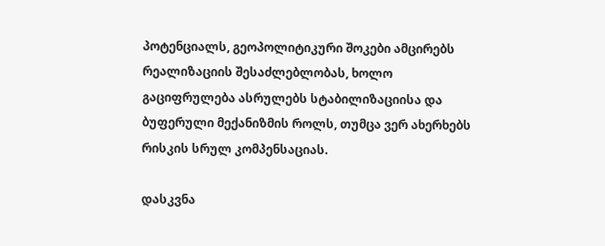პოტენციალს, გეოპოლიტიკური შოკები ამცირებს რეალიზაციის შესაძლებლობას, ხოლო გაციფრულება ასრულებს სტაბილიზაციისა და ბუფერული მექანიზმის როლს, თუმცა ვერ ახერხებს რისკის სრულ კომპენსაციას.

დასკვნა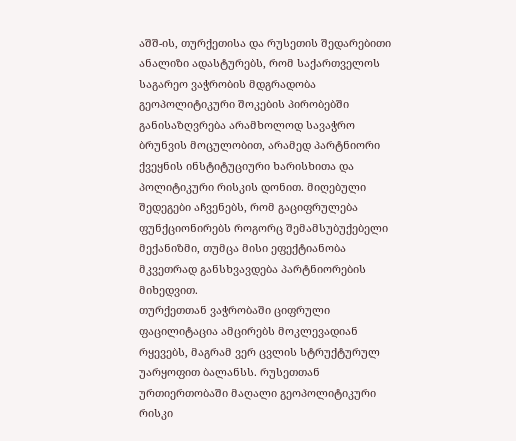აშშ-ის, თურქეთისა და რუსეთის შედარებითი ანალიზი ადასტურებს, რომ საქართველოს საგარეო ვაჭრობის მდგრადობა გეოპოლიტიკური შოკების პირობებში განისაზღვრება არამხოლოდ სავაჭრო ბრუნვის მოცულობით, არამედ პარტნიორი ქვეყნის ინსტიტუციური ხარისხითა და პოლიტიკური რისკის დონით. მიღებული შედეგები აჩვენებს, რომ გაციფრულება ფუნქციონირებს როგორც შემამსუბუქებელი მექანიზმი, თუმცა მისი ეფექტიანობა მკვეთრად განსხვავდება პარტნიორების მიხედვით.
თურქეთთან ვაჭრობაში ციფრული ფაცილიტაცია ამცირებს მოკლევადიან რყევებს, მაგრამ ვერ ცვლის სტრუქტურულ უარყოფით ბალანსს. რუსეთთან ურთიერთობაში მაღალი გეოპოლიტიკური რისკი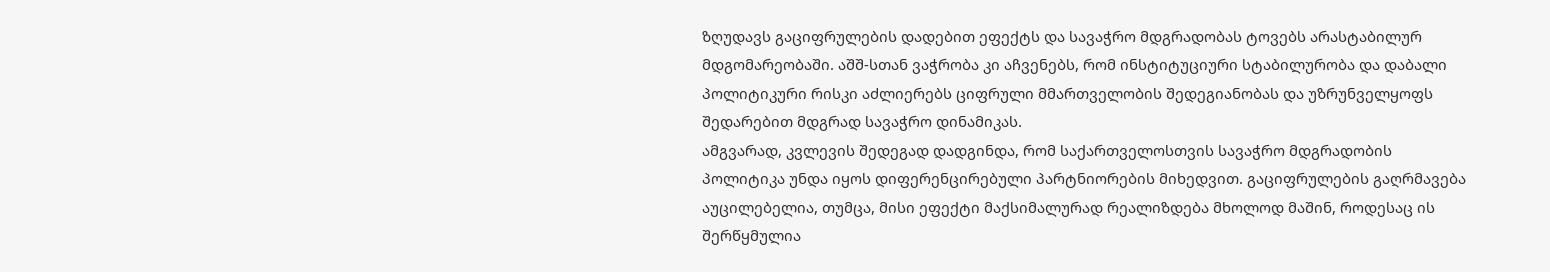ზღუდავს გაციფრულების დადებით ეფექტს და სავაჭრო მდგრადობას ტოვებს არასტაბილურ მდგომარეობაში. აშშ-სთან ვაჭრობა კი აჩვენებს, რომ ინსტიტუციური სტაბილურობა და დაბალი პოლიტიკური რისკი აძლიერებს ციფრული მმართველობის შედეგიანობას და უზრუნველყოფს შედარებით მდგრად სავაჭრო დინამიკას.
ამგვარად, კვლევის შედეგად დადგინდა, რომ საქართველოსთვის სავაჭრო მდგრადობის პოლიტიკა უნდა იყოს დიფერენცირებული პარტნიორების მიხედვით. გაციფრულების გაღრმავება აუცილებელია, თუმცა, მისი ეფექტი მაქსიმალურად რეალიზდება მხოლოდ მაშინ, როდესაც ის შერწყმულია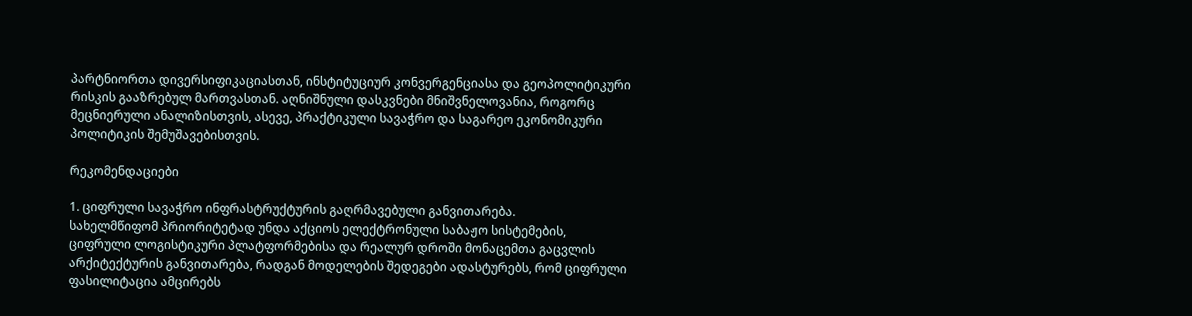პარტნიორთა დივერსიფიკაციასთან, ინსტიტუციურ კონვერგენციასა და გეოპოლიტიკური რისკის გააზრებულ მართვასთან. აღნიშნული დასკვნები მნიშვნელოვანია, როგორც მეცნიერული ანალიზისთვის, ასევე, პრაქტიკული სავაჭრო და საგარეო ეკონომიკური პოლიტიკის შემუშავებისთვის.

რეკომენდაციები

1. ციფრული სავაჭრო ინფრასტრუქტურის გაღრმავებული განვითარება.
სახელმწიფომ პრიორიტეტად უნდა აქციოს ელექტრონული საბაჟო სისტემების, ციფრული ლოგისტიკური პლატფორმებისა და რეალურ დროში მონაცემთა გაცვლის არქიტექტურის განვითარება, რადგან მოდელების შედეგები ადასტურებს, რომ ციფრული ფასილიტაცია ამცირებს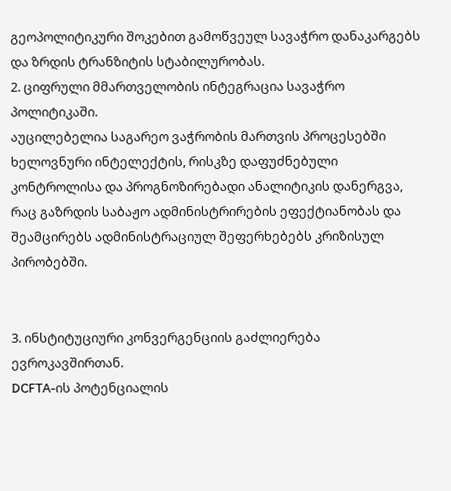გეოპოლიტიკური შოკებით გამოწვეულ სავაჭრო დანაკარგებს და ზრდის ტრანზიტის სტაბილურობას.
2. ციფრული მმართველობის ინტეგრაცია სავაჭრო პოლიტიკაში.
აუცილებელია საგარეო ვაჭრობის მართვის პროცესებში ხელოვნური ინტელექტის, რისკზე დაფუძნებული კონტროლისა და პროგნოზირებადი ანალიტიკის დანერგვა, რაც გაზრდის საბაჟო ადმინისტრირების ეფექტიანობას და შეამცირებს ადმინისტრაციულ შეფერხებებს კრიზისულ პირობებში.


3. ინსტიტუციური კონვერგენციის გაძლიერება ევროკავშირთან.
DCFTA-ის პოტენციალის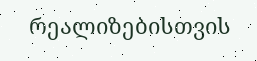რეალიზებისთვის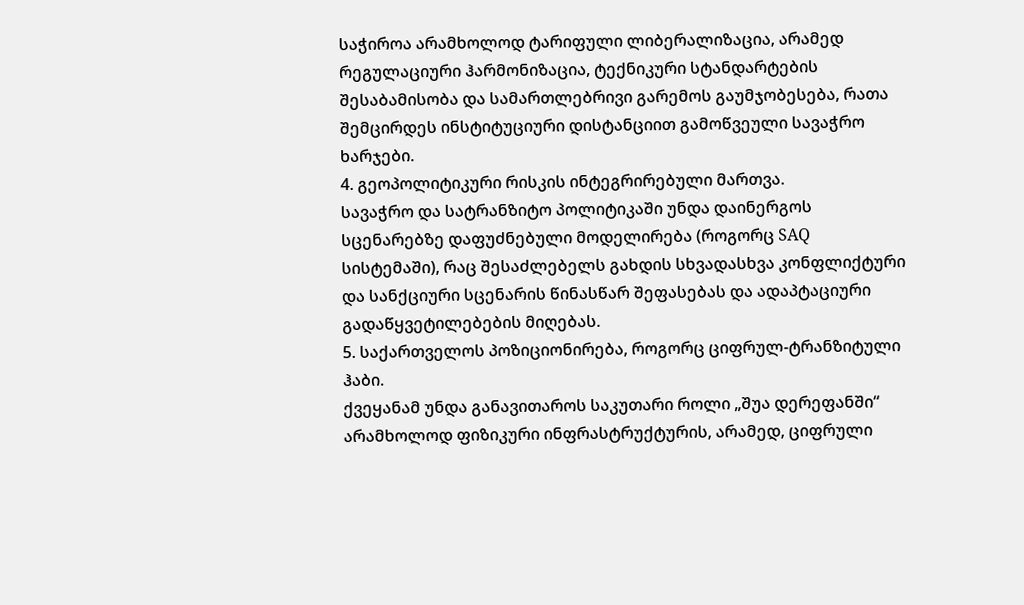საჭიროა არამხოლოდ ტარიფული ლიბერალიზაცია, არამედ რეგულაციური ჰარმონიზაცია, ტექნიკური სტანდარტების შესაბამისობა და სამართლებრივი გარემოს გაუმჯობესება, რათა შემცირდეს ინსტიტუციური დისტანციით გამოწვეული სავაჭრო ხარჯები.
4. გეოპოლიტიკური რისკის ინტეგრირებული მართვა.
სავაჭრო და სატრანზიტო პოლიტიკაში უნდა დაინერგოს სცენარებზე დაფუძნებული მოდელირება (როგორც SAQ სისტემაში), რაც შესაძლებელს გახდის სხვადასხვა კონფლიქტური და სანქციური სცენარის წინასწარ შეფასებას და ადაპტაციური გადაწყვეტილებების მიღებას.
5. საქართველოს პოზიციონირება, როგორც ციფრულ-ტრანზიტული ჰაბი.
ქვეყანამ უნდა განავითაროს საკუთარი როლი „შუა დერეფანში“ არამხოლოდ ფიზიკური ინფრასტრუქტურის, არამედ, ციფრული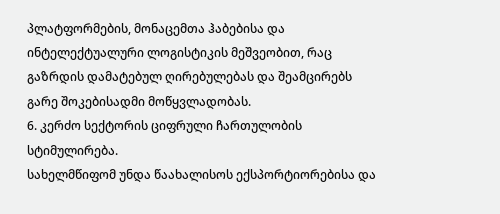პლატფორმების, მონაცემთა ჰაბებისა და ინტელექტუალური ლოგისტიკის მეშვეობით, რაც გაზრდის დამატებულ ღირებულებას და შეამცირებს გარე შოკებისადმი მოწყვლადობას.
6. კერძო სექტორის ციფრული ჩართულობის სტიმულირება.
სახელმწიფომ უნდა წაახალისოს ექსპორტიორებისა და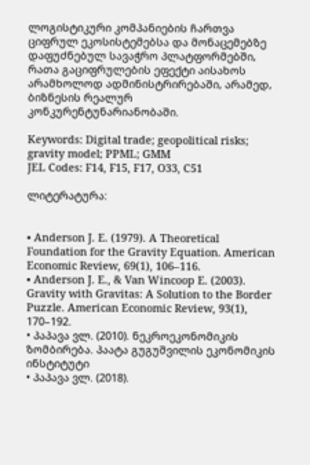ლოგისტიკური კომპანიების ჩართვა ციფრულ ეკოსისტემებსა და მონაცემებზე დაფუძნებულ სავაჭრო პლატფორმებში, რათა გაციფრულების ეფექტი აისახოს არამხოლოდ ადმინისტრირებაში, არამედ, ბიზნესის რეალურ კონკურენტუნარიანობაში.

Keywords: Digital trade; geopolitical risks; gravity model; PPML; GMM
JEL Codes: F14, F15, F17, O33, C51

ლიტერატურა:


• Anderson J. E. (1979). A Theoretical Foundation for the Gravity Equation. American Economic Review, 69(1), 106–116.
• Anderson J. E., & Van Wincoop E. (2003). Gravity with Gravitas: A Solution to the Border Puzzle. American Economic Review, 93(1), 170–192.
• პაპავა ვლ. (2010). ნეკროეკონომიკის ზომბირება. პაატა გუგუშვილის ეკონომიკის ინსტიტუტი
• პაპავა ვლ. (2018).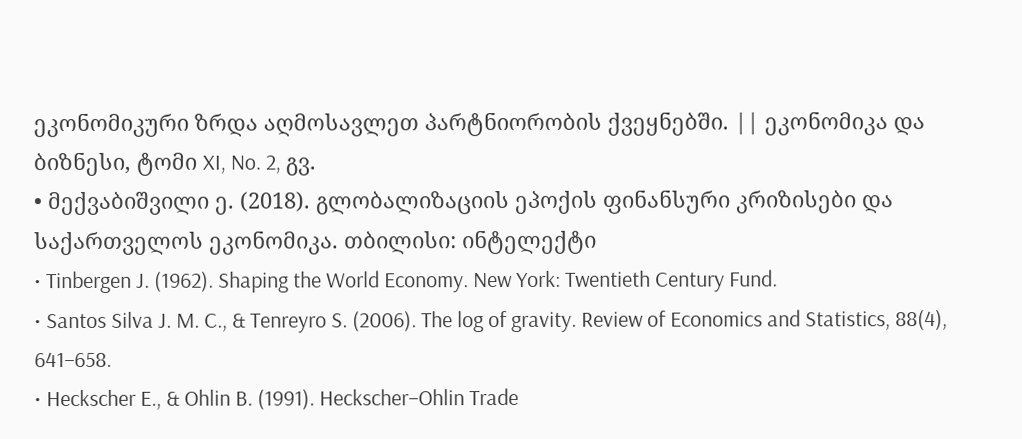ეკონომიკური ზრდა აღმოსავლეთ პარტნიორობის ქვეყნებში. || ეკონომიკა და ბიზნესი, ტომი XI, No. 2, გვ.
• მექვაბიშვილი ე. (2018). გლობალიზაციის ეპოქის ფინანსური კრიზისები და საქართველოს ეკონომიკა. თბილისი: ინტელექტი
• Tinbergen J. (1962). Shaping the World Economy. New York: Twentieth Century Fund.
• Santos Silva J. M. C., & Tenreyro S. (2006). The log of gravity. Review of Economics and Statistics, 88(4), 641–658.
• Heckscher E., & Ohlin B. (1991). Heckscher–Ohlin Trade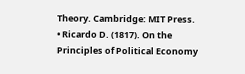Theory. Cambridge: MIT Press.
• Ricardo D. (1817). On the Principles of Political Economy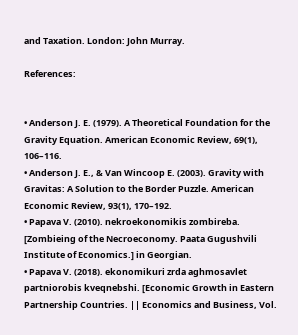and Taxation. London: John Murray.

References:


• Anderson J. E. (1979). A Theoretical Foundation for the Gravity Equation. American Economic Review, 69(1), 106–116.
• Anderson J. E., & Van Wincoop E. (2003). Gravity with Gravitas: A Solution to the Border Puzzle. American Economic Review, 93(1), 170–192.
• Papava V. (2010). nekroekonomikis zombireba. [Zombieing of the Necroeconomy. Paata Gugushvili Institute of Economics.] in Georgian.
• Papava V. (2018). ekonomikuri zrda aghmosavlet partniorobis kveqnebshi. [Economic Growth in Eastern Partnership Countries. || Economics and Business, Vol.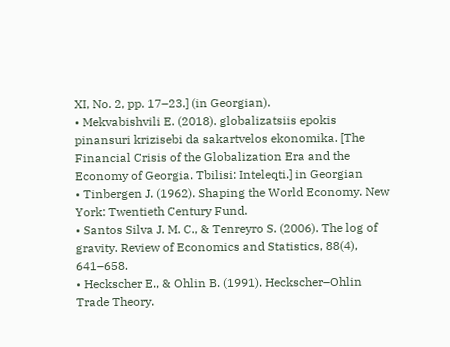XI, No. 2, pp. 17–23.] (in Georgian).
• Mekvabishvili E. (2018). globalizatsiis epokis pinansuri krizisebi da sakartvelos ekonomika. [The Financial Crisis of the Globalization Era and the Economy of Georgia. Tbilisi: Inteleqti.] in Georgian
• Tinbergen J. (1962). Shaping the World Economy. New York: Twentieth Century Fund.
• Santos Silva J. M. C., & Tenreyro S. (2006). The log of gravity. Review of Economics and Statistics, 88(4), 641–658.
• Heckscher E., & Ohlin B. (1991). Heckscher–Ohlin Trade Theory.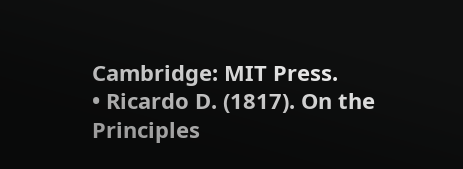Cambridge: MIT Press.
• Ricardo D. (1817). On the Principles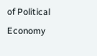of Political Economy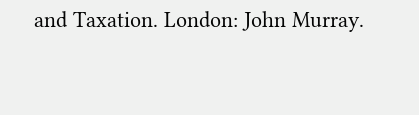and Taxation. London: John Murray.